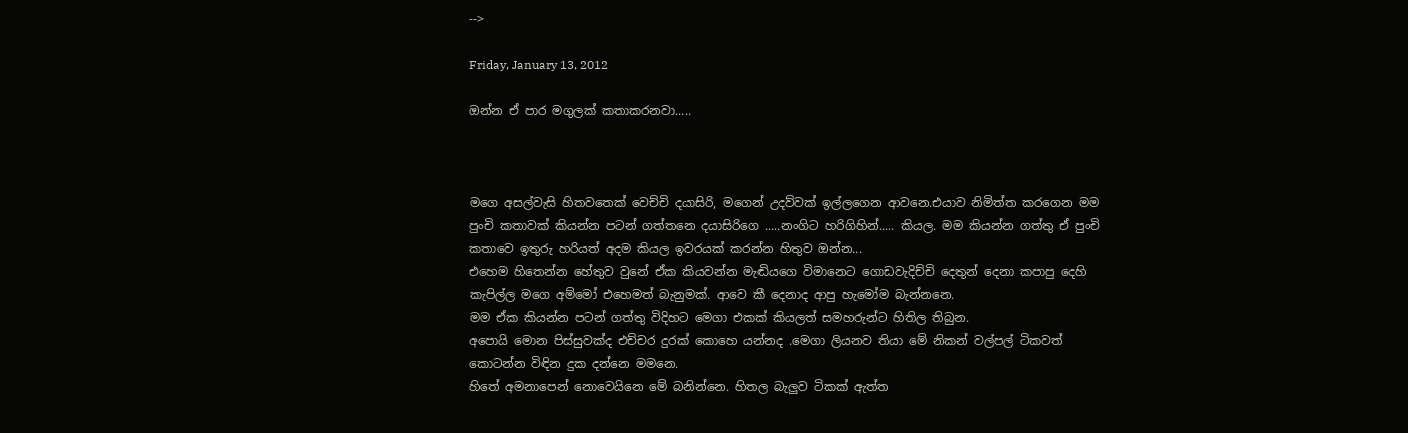-->

Friday, January 13, 2012

ඔන්න ඒ පාර මගුලක් කතාකරනවා.....



මගෙ අසල්වැසි හිතවතෙක් වෙච්චි දයාසිරි, මගෙන් උදව්වක් ඉල්ලගෙන ආවනෙ.එයාව නිමිත්ත කරගෙන මම පුංචි කතාවක් කියන්න පටන් ගත්තනෙ දයාසිරිගෙ .....නංගිට හරිගිහින්..... කියල. මම කියන්න ගත්තු ඒ පුංචි කතාවෙ ඉතුරු හරියත් අදම කියල ඉවරයක් කරන්න හිතුව ඔන්න...
එහෙම හිතෙන්න හේතුව වුනේ ඒක කියවන්න මැඬියගෙ විමානෙට ගොඩවැදිච්චි දෙතුන් දෙනා කපාපු දෙහි කැපිල්ල මගෙ අම්මෝ එහෙමත් බැනුමක්. ආවෙ කී දෙනාද ආපු හැමෝම බැන්නනෙ.
මම ඒක කියන්න පටන් ගත්තු විදිහට මෙගා එකක් කියලත් සමහරුන්ට හිතිල තිබුන.
අපොයි මොන පිස්සුවක්ද එච්චර දුරක් කොහෙ යන්නද .මෙගා ලියනව තියා මේ නිකන් වල්පල් ටිකවත් කොටන්න විඳින දුක දන්නෙ මමනෙ.
හිතේ අමනාපෙන් නොවෙයිනෙ මේ බනින්නෙ. හිතල බැලුව ටිකක් ඇත්ත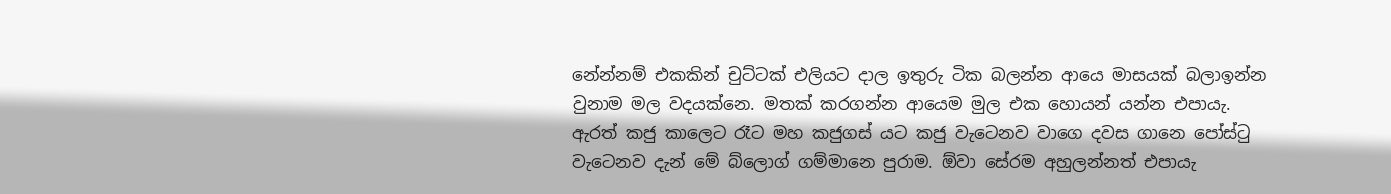නේන්නම් එකකින් චුට්ටක් එලියට දාල ඉතුරු ටික බලන්න ආයෙ මාසයක් බලාඉන්න වුනාම මල වදයක්නෙ. මතක් කරගන්න ආයෙම මුල එක හොයන් යන්න එපායැ.
ඇරත් කජු කාලෙට රෑට මහ කජුගස් යට කජු වැටෙනව වාගෙ දවස ගානෙ පෝස්ටු වැටෙනව දැන් මේ බ්ලොග් ගම්මානෙ පුරාම. ඕවා සේරම අහුලන්නත් එපායැ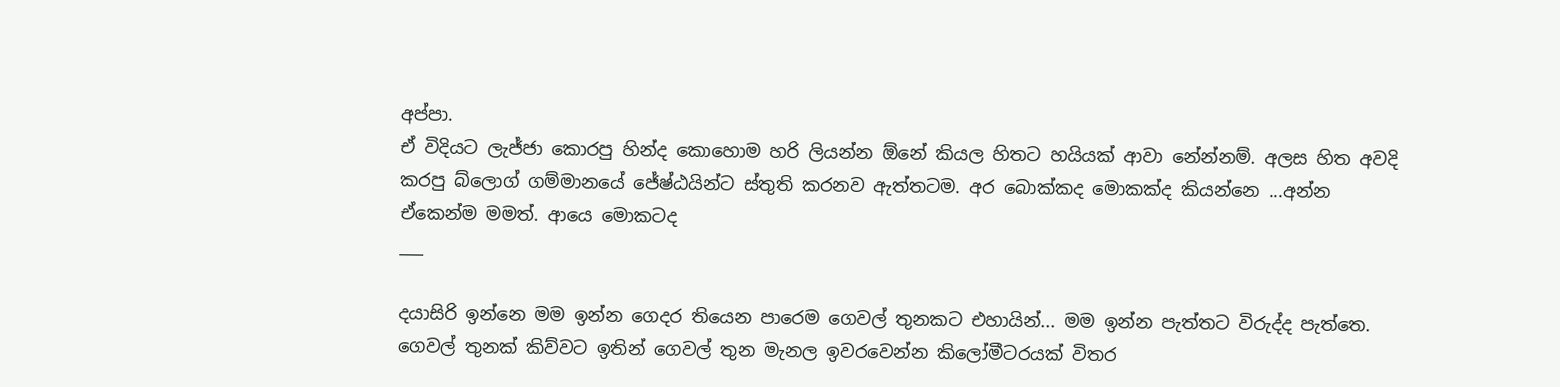අප්පා.
ඒ විදියට ලැජ්ජා කොරපු හින්ද කොහොම හරි ලියන්න ඕනේ කියල හිතට හයියක් ආවා නේන්නම්. අලස හිත අවදි කරපු බ්ලොග් ගම්මානයේ ජේෂ්ඨයින්ට ස්තුති කරනව ඇත්තටම. අර බොක්කද මොකක්ද කියන්නෙ ...අන්න ඒකෙන්ම මමත්. ආයෙ මොකටද
___

දයාසිරි ඉන්නෙ මම ඉන්න ගෙදර තියෙන පාරෙම ගෙවල් තුනකට එහායින්... මම ඉන්න පැත්තට විරුද්ද පැත්තෙ. ගෙවල් තුනක් කිව්වට ඉතින් ගෙවල් තුන මැනල ඉවරවෙන්න කිලෝමීටරයක් විතර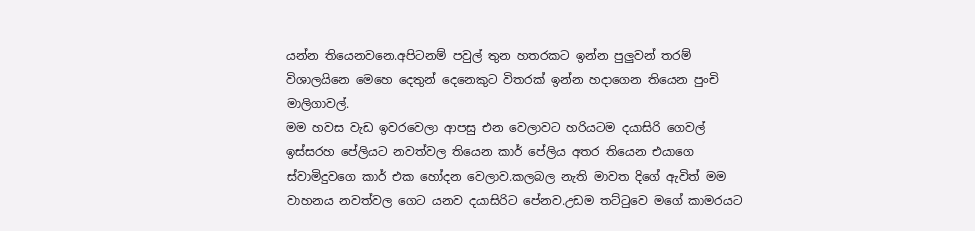යන්න තියෙනවනෙ.අපිටනම් පවුල් තුන හතරකට ඉන්න පුලුවන් තරම් විශාලයිනෙ මෙහෙ දෙතුන් දෙනෙකුට විතරක් ඉන්න හදාගෙන තියෙන පුංචි මාලිගාවල්.
මම හවස වැඩ ඉවරවෙලා ආපසු එන වෙලාවට හරියටම දයාසිරි ගෙවල් ඉස්සරහ පේලියට නවත්වල තියෙන කාර් පේලිය අතර තියෙන එයාගෙ ස්වාමිදුවගෙ කාර් එක හෝදන වෙලාව.කලබල නැති මාවත දිගේ ඇවිත් මම වාහනය නවත්වල ගෙට යනව දයාසිරිට පේනව.උඩම තට්ටුවෙ මගේ කාමරයට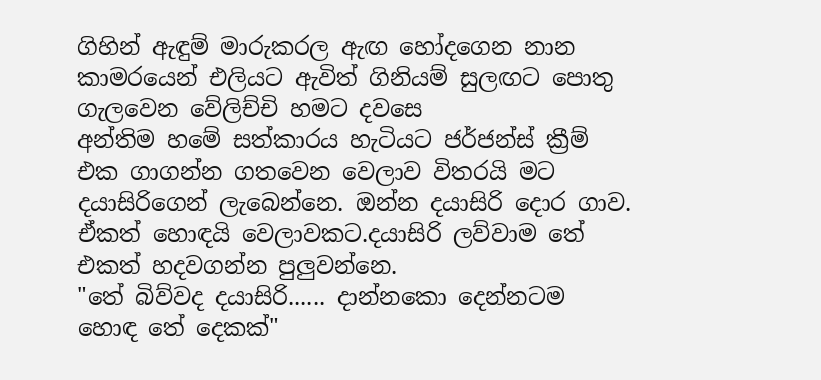ගිහින් ඇඳුම් මාරුකරල ඇඟ හෝදගෙන නාන කාමරයෙන් එලියට ඇවිත් ගිනියම් සුලඟට පොතු ගැලවෙන වේලිච්චි හමට දවසෙ
අන්තිම හමේ සත්කාරය හැටියට ජර්ජන්ස් ක්‍රීම් එක ගාගන්න ගතවෙන වෙලාව විතරයි මට දයාසිරිගෙන් ලැබෙන්නෙ. ඔන්න දයාසිරි දොර ගාව. ඒකත් හොඳයි වෙලාවකට.දයාසිරි ලව්වාම තේ එකත් හදවගන්න පුලුවන්නෙ.
"තේ බිව්වද දයාසිරි...... දාන්නකො දෙන්නටම හොඳ තේ දෙකක්"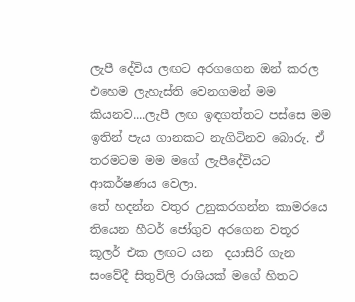ලැපී දේවිය ලඟට අරගගෙන ඔන් කරල එහෙම ලැහැස්ති වෙනගමන් මම කියනව....ලැපී ලඟ ඉඳගත්තට පස්සෙ මම ඉතින් පැය ගානකට නැගිටිනව බොරු. ඒ තරමටම මම මගේ ලැපීදේවියට ආකර්ෂණය වෙලා.
තේ හදන්න වතුර උනුකරගන්න කාමරයෙ තියෙන හීටර් ජෝගුව අරගෙන වතූර කූලර් එක ලඟට යන  දයාසිරි ගැන සංවේදී සිතුවිලි රාශියක් මගේ හිතට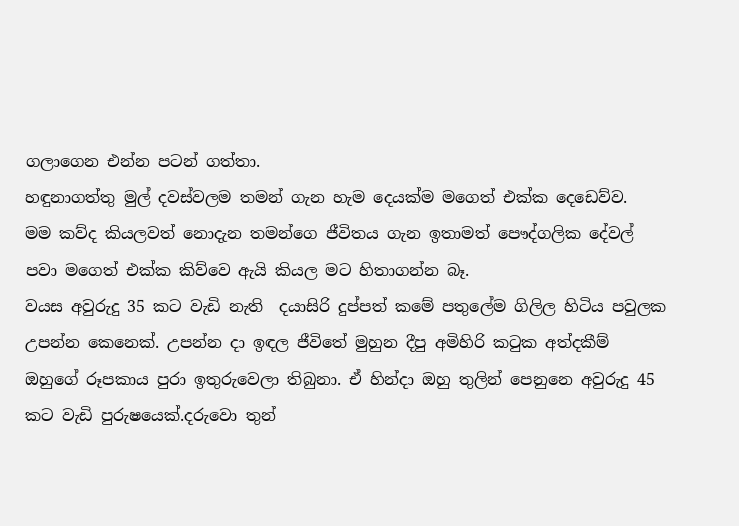ගලාගෙන එන්න පටන් ගත්තා.
හඳුනාගත්තු මුල් දවස්වලම තමන් ගැන හැම දෙයක්ම මගෙත් එක්ක දෙඩෙව්ව.
මම කව්ද කියලවත් නොදැන තමන්ගෙ ජීවිතය ගැන ඉතාමත් පෞද්ගලික දේවල් පවා මගෙත් එක්ක කිව්වෙ ඇයි කියල මට හිතාගන්න බෑ.
වයස අවුරුදු 35 කට වැඩි නැති  දයාසිරි දුප්පත් කමේ පතුලේම ගිලිල හිටිය පවුලක උපන්න කෙනෙක්. උපන්න දා ඉඳල ජීවිතේ මුහුන දීපු අමිහිරි කටුක අත්දකීම් ඔහුගේ රූපකාය පුරා ඉතුරුවෙලා තිබුනා. ඒ හින්දා ඔහු තුලින් පෙනුනෙ අවුරුදු 45 කට වැඩි පුරුෂයෙක්.දරුවො තුන්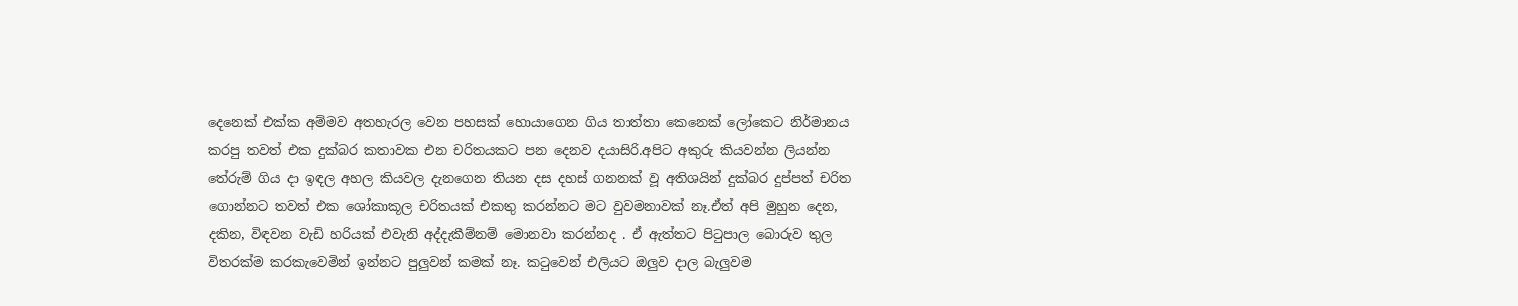දෙනෙක් එක්ක අම්මව අතහැරල වෙන පහසක් හොයාගෙන ගිය තාත්තා කෙනෙක් ලෝකෙට නිර්මානය කරපු තවත් එක දුක්බර කතාවක එන චරිතයකට පන දෙනව දයාසිරි.අපිට අකුරු කියවන්න ලියන්න තේරුම් ගිය දා ඉඳල අහල කියවල දැනගෙන තියන දස දහස් ගනනක් වූ අතිශයින් දුක්බර දුප්පත් චරිත ගොන්නට තවත් එක ශෝකාකූල චරිතයක් එකතු කරන්නට මට වුවමනාවක් නෑ.ඒත් අපි මුහුන දෙන, දකින, විඳවන වැඩි හරියක් එවැනි අද්දැකීම්නම් මොනවා කරන්නද . ඒ ඇත්තට පිටුපාල බොරුව තුල විතරක්ම කරකැවෙමින් ඉන්නට පුලුවන් කමක් නෑ. කටුවෙන් එලියට ඔලුව දාල බැලුවම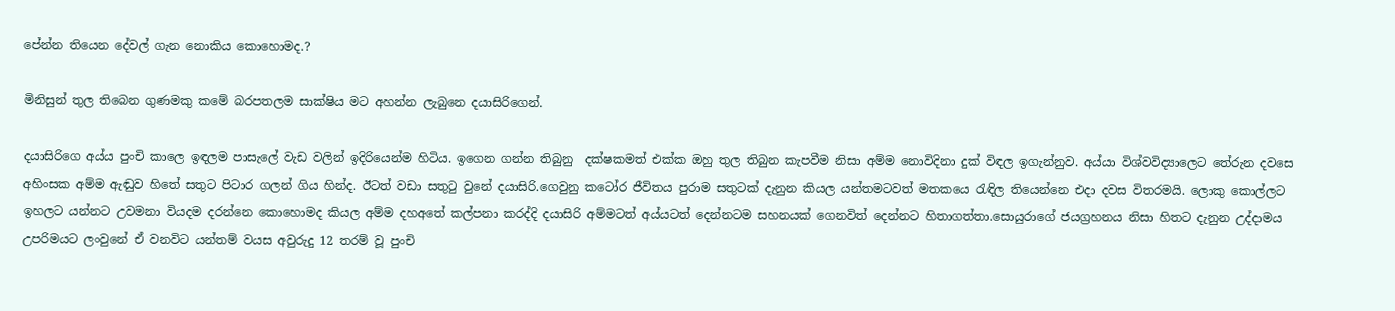පේන්න තියෙන දේවල් ගැන නොකිය කොහොමද.?

මිනිසුන් තුල තිබෙන ගුණමකු කමේ බරපතලම සාක්ෂිය මට අහන්න ලැබුනෙ දයාසිරිගෙන්.

දයාසිරිගෙ අය්ය පුංචි කාලෙ ඉඳලම පාසැලේ වැඩ වලින් ඉදිරියෙන්ම හිටිය. ඉගෙන ගන්න තිබුනු  දක්ෂකමත් එක්ක ඔහු තුල තිබුන කැපවීම නිසා අම්ම නොවිදිනා දුක් විඳල ඉගැන්නුව. අය්යා විශ්වවිද්‍යාලෙට තේරුන දවසෙ අහිංසක අම්ම ඇඬුව හිතේ සතුට පිටාර ගලන් ගිය හින්ද. ඊටත් වඩා සතුටු වුනේ දයාසිරි.ගෙවුනු කටෝර ජීවිතය පුරාම සතුටක් දැනුන කියල යන්තමටවත් මතකයෙ රැඳිල තියෙන්නෙ එදා දවස විතරමයි. ලොකු කොල්ලට ඉහලට යන්නට උවමනා වියදම දරන්නෙ කොහොමද කියල අම්ම දහඅතේ කල්පනා කරද්දි දයාසිරි අම්මටත් අය්යටත් දෙන්නටම සහනයක් ගෙනවිත් දෙන්නට හිතාගත්තා.සොයුරාගේ ජයග්‍රහනය නිසා හිතට දැනුන උද්දාමය උපරිමයට ලංවුනේ ඒ වනවිට යන්තම් වයස අවුරුදු 12 තරම් වූ පුංචි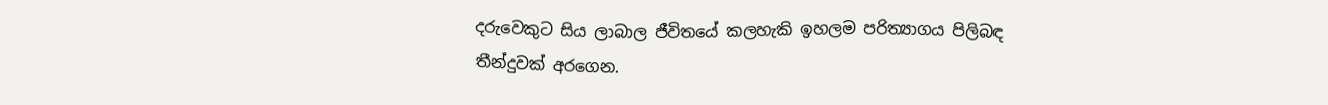දරුවෙකුට සිය ලාබාල ජීවිතයේ කලහැකි ඉහලම පරිත්‍යාගය පිලිබඳ තීන්දුවක් අරගෙන.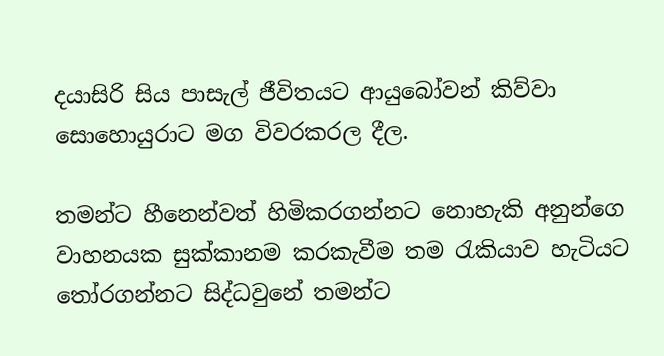දයාසිරි සිය පාසැල් ජීවිතයට ආයුබෝවන් කිව්වා සොහොයුරාට මග විවරකරල දීල.

තමන්ට හීනෙන්වත් හිමිකරගන්නට නොහැකි අනුන්ගෙ වාහනයක සුක්කානම කරකැවීම තම රැකියාව හැටියට තෝරගන්නට සිද්ධවුනේ තමන්ට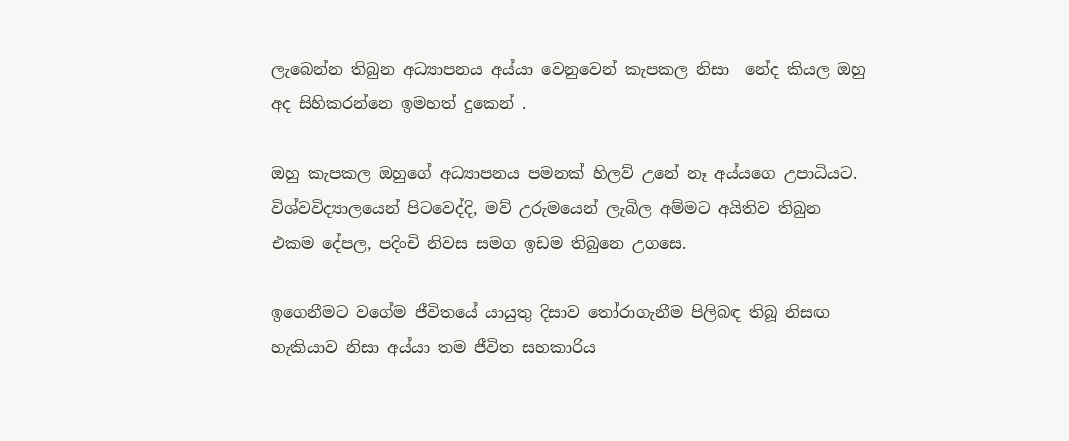ලැබෙන්න තිබුන අධ්‍යාපනය අය්යා වෙනුවෙන් කැපකල නිසා  නේද කියල ඔහු අද සිහිකරන්නෙ ඉමහත් දුකෙන් .

ඔහු කැපකල ඔහුගේ අධ්‍යාපනය පමනක් හිලව් උනේ නෑ අය්යගෙ උපාධියට. විශ්වවිද්‍යාලයෙන් පිටවෙද්දි, මව් උරුමයෙන් ලැබිල අම්මට අයිතිව තිබුන එකම දේපල, පදිංචි නිවස සමග ඉඩම තිබුනෙ උගසෙ.

ඉගෙනීමට වගේම ජීවිතයේ යායුතු දිසාව තෝරාගැනීම පිලිබඳ තිබූ නිසඟ හැකියාව නිසා අය්යා තම ජීවිත සහකාරිය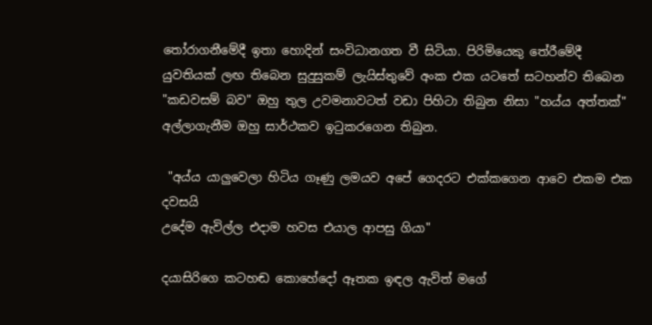තෝරාගනීමේදී ඉතා හොදින් සංවිධානගත වී සිටියා. පිරිමියෙකු තේරීමේදී යුවතියක් ලඟ තිබෙන සුදුසුකම් ලැයිස්තුවේ අංක එක යටතේ සටහන්ව තිබෙන "කඩවසම් බව" ඔහු තුල උවමනාවටත් වඩා පිහිටා තිබුන නිසා "හය්ය අත්තක්" අල්ලාගැනීම ඔහු සාර්ථකව ඉටුකරගෙන තිබුන.

 "අය්ය යාලුවෙලා හිටිය ගෑණු ලමයව අපේ ගෙදරට එක්කගෙන ආවෙ එකම එක දවසයි
උදේම ඇවිල්ල එදාම හවස එයාල ආපසු ගියා"

දයාසිරිගෙ කටහඬ කොහේදෝ ඈතක ඉඳල ඇවිත් මගේ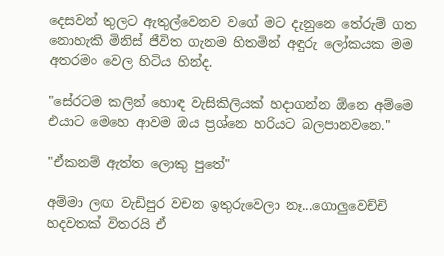දෙසවන් තුලට ඇතුල්වෙනව වගේ මට දැනුනෙ තේරුම් ගත නොහැකි මිනිස් ජීවිත ගැනම හිතමින් අඳුරු ලෝකයක මම අතරමං වෙල හිටිය හින්ද.

"සේරටම කලින් හොඳ වැසිකිලියක් හදාගන්න ඕනෙ අම්මෙ එයාට මෙහෙ ආවම ඔය ප්‍රශ්නෙ හරියට බලපානවනෙ."

"ඒකනම් ඇත්ත ලොකු පුතේ"

අම්මා ලඟ වැඩිපුර වචන ඉතුරුවෙලා නෑ...ගොලුවෙච්චි හදවතක් විතරයි ඒ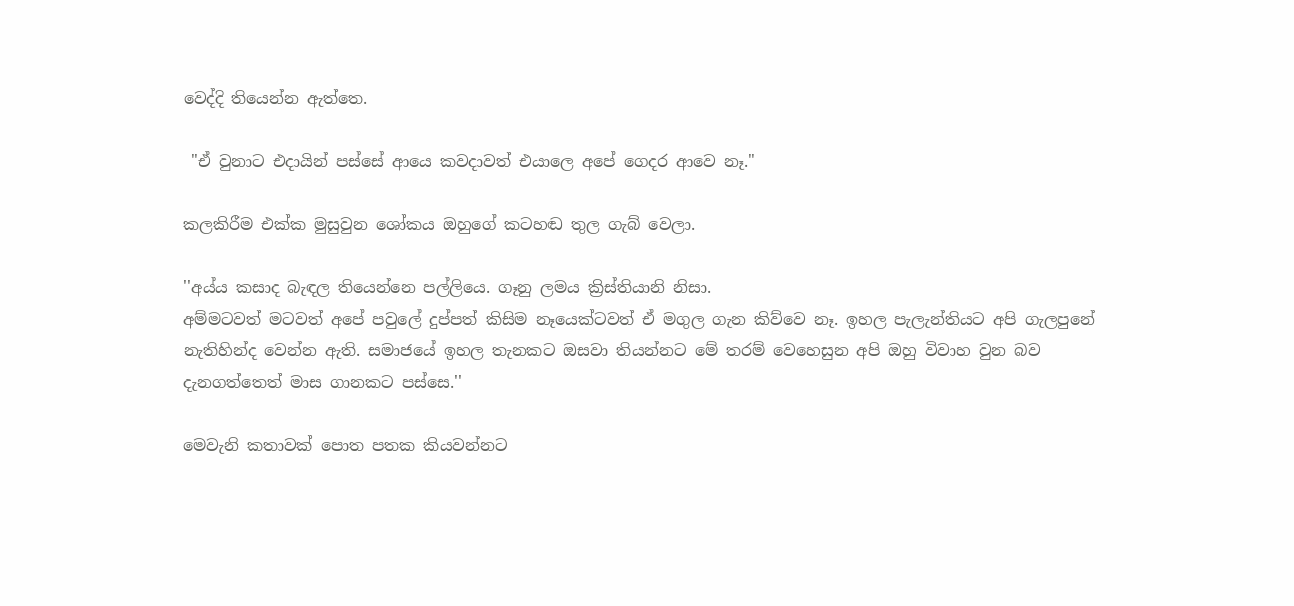වෙද්දි තියෙන්න ඇත්තෙ.

 "ඒ වුනාට එදායින් පස්සේ ආයෙ කවදාවත් එයාලෙ අපේ ගෙදර ආවෙ නෑ."

කලකිරීම එක්ක මුසුවුන ශෝකය ඔහුගේ කටහඬ තුල ගැබ් වෙලා.

''අය්ය කසාද බැඳල තියෙන්නෙ පල්ලියෙ. ගෑනු ලමය ක්‍රිස්තියානි නිසා.
අම්මටවත් මටවත් අපේ පවුලේ දුප්පත් කිසිම නෑයෙක්ටවත් ඒ මගුල ගැන කිව්වෙ නෑ. ඉහල පැලැන්තියට අපි ගැලපුනේ නැතිහින්ද වෙන්න ඇති. සමාජයේ ඉහල තැනකට ඔසවා තියන්නට මේ තරම් වෙහෙසුන අපි ඔහු විවාහ වුන බව දැනගත්තෙත් මාස ගානකට පස්සෙ.''

මෙවැනි කතාවක් පොත පතක කියවන්නට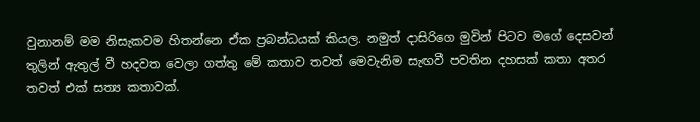වුනානම් මම නිසැකවම හිතන්නෙ ඒක ප්‍රබන්ධයක් කියල. නමුත් දාසිරිගෙ මුවින් පිටව මගේ දෙසවන් තුලින් ඇතුල් වී හදවත වෙලා ගත්තු මේ කතාව තවත් මෙවැනිම සැඟවී පවතින දහසක් කතා අතර තවත් එක් සත්‍ය කතාවක්.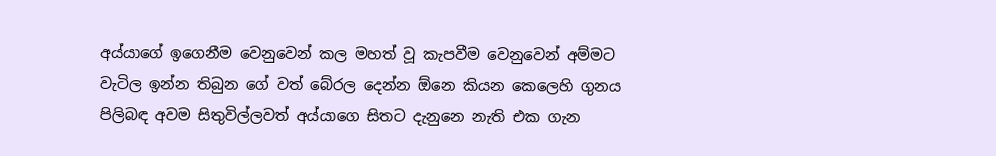අය්යාගේ ඉගෙනීම වෙනුවෙන් කල මහත් වූ කැපවීම වෙනුවෙන් අම්මට වැටිල ඉන්න තිබුන ගේ වත් බේරල දෙන්න ඕනෙ කියන කෙලෙහි ගුනය පිලිබඳ අවම සිතුවිල්ලවත් අය්යාගෙ සිතට දැනුනෙ නැති එක ගැන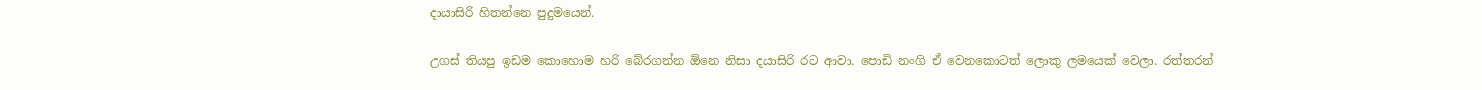දායාසිරි හිතන්නෙ පුදුමයෙන්.

උගස් තියපු ඉඩම කොහොම හරි බේරගන්න ඕනෙ නිසා දයාසිරි රට ආවා. පොඩි නංගි ඒ වෙනකොටත් ලොකු ලමයෙක් වෙලා. රත්තරන්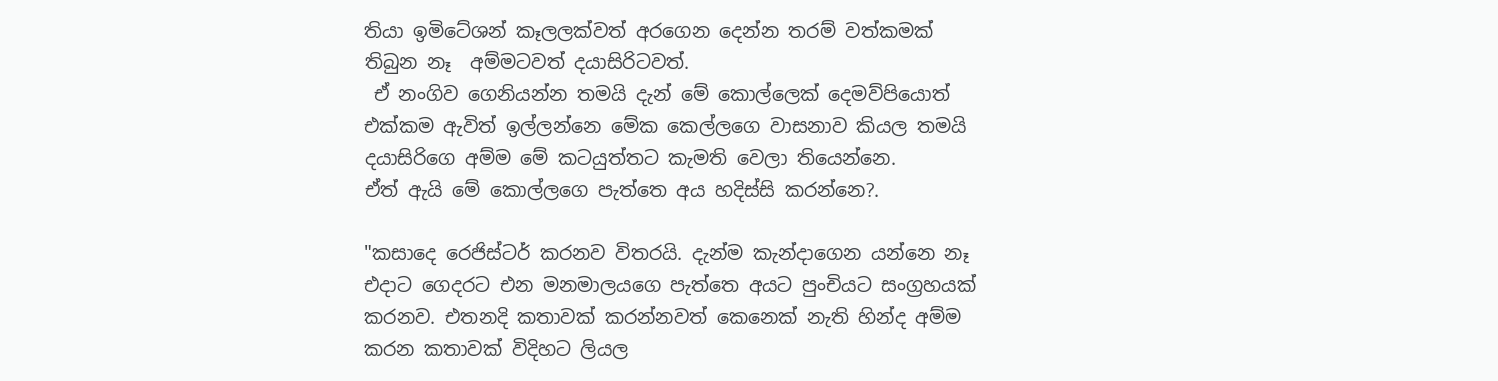තියා ඉමිටේශන් කෑලලක්වත් අරගෙන දෙන්න තරම් වත්කමක් තිබුන නෑ  අම්මටවත් දයාසිරිටවත්.
 ඒ නංගිව ගෙනියන්න තමයි දැන් මේ කොල්ලෙක් දෙමව්පියොත් එක්කම ඇවිත් ඉල්ලන්නෙ මේක කෙල්ලගෙ වාසනාව කියල තමයි දයාසිරිගෙ අම්ම මේ කටයුත්තට කැමති වෙලා තියෙන්නෙ.
ඒත් ඇයි මේ කොල්ලගෙ පැත්තෙ අය හදිස්සි කරන්නෙ?.

"කසාදෙ රෙජිස්ටර් කරනව විතරයි. දැන්ම කැන්දාගෙන යන්නෙ නෑ එදාට ගෙදරට එන මනමාලයගෙ පැත්තෙ අයට පුංචියට සංග්‍රහයක් කරනව. එතනදි කතාවක් කරන්නවත් කෙනෙක් නැති හින්ද අම්ම කරන කතාවක් විදිහට ලියල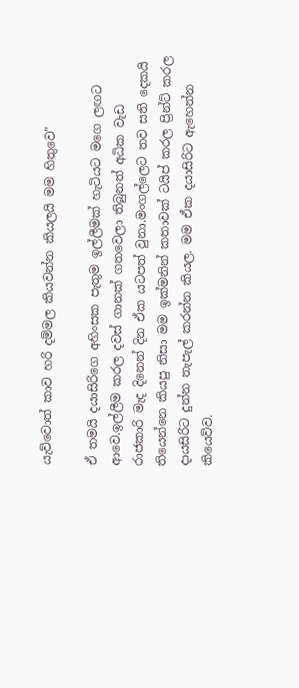යැව්වොත් කාව හරි දම්මල කියවන්න කියලයි මම හිතුවෙ"

ඒ තමයි දයාසිරිගෙ අහිංසක පැතුම ඉල්ලීමක් හැටියට මගෙ ලඟට ආවෙ.ඉල්ලීම කරල දවස් ගානක් ගතවෙලා තිබුනත් අධික වැඩ රාජකාරි මැද දිනෙන් දින ඒක යටපත් වුනා.මංගල්ලෙට තව සති දෙකයි තියෙන්නෙ කියපු නිසා මම ඉක්මනින් කතාවක් ටයිප් කරල ප්‍රින්ට් කරල දායසිරිට දුන්න තැපැල් කරන්න කියල. මම ඒක දයාසිරිට ඇහෙන්න කියෙව්ව.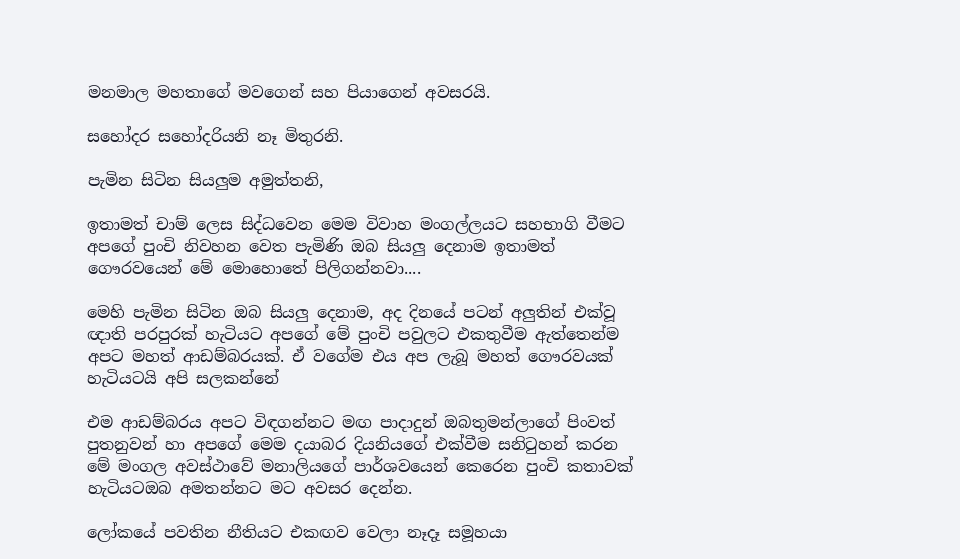මනමාල මහතාගේ මවගෙන් සහ පියාගෙන් අවසරයි.

සහෝදර සහෝදරියනි නෑ මිතුරනි.

පැමින සිටින සියලුම අමුත්තනි,

ඉතාමත් චාම් ලෙස සිද්ධවෙන මෙම විවාහ මංගල්ලයට සහභාගි වීමට අපගේ පුංචි නිවහන වෙත පැමිණි ඔබ සියලු දෙනාම ඉතාමත් ගෞරවයෙන් මේ මොහොතේ පිලිගන්නවා‍‍....

මෙහි පැමින සිටින ඔබ සියලු දෙනාම, අද දිනයේ පටන් අලුතින් එක්වූ ඥාති පරපුරක් හැටියට අපගේ මේ පුංචි පවුලට එකතුවීම ඇත්තෙන්ම අපට මහත් ආඩම්බරයක්. ඒ වගේම එය අප ලැබූ මහත් ගෞරවයක් හැටියටයි අපි සලකන්නේ

එම ආඩම්බරය අපට විඳගන්නට මඟ පාදාදුන් ඔබ‍තුමන්ලාගේ පිංවත් පුතනුවන් හා අපගේ මෙ‍ම දයාබර දියනියගේ එක්වීම සනිටුහන් කරන මේ මංගල අවස්ථාවේ මනාලියගේ පාර්ශවයෙන් කෙරෙන පුංචි කතාවක් හැටියටඔබ අමතන්නට මට අවසර දෙන්න.

ලෝකයේ පවතින නීතියට එකඟව වෙලා නෑදෑ සමූහයා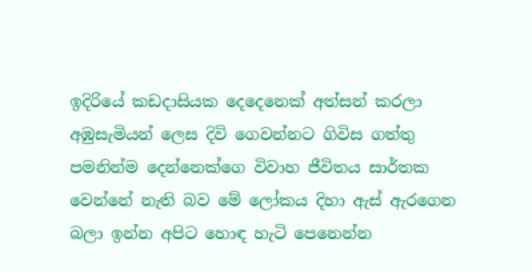ඉදිරියේ කඩදාසියක දෙදෙනෙක් අත්සන් කරලා අඹුසැමියන් ලෙස දිවි ගෙවන්නට ගිවිස ගත්තු පමනින්ම දෙන්නෙක්ගෙ විවාහ ජීවිතය සාර්තක වෙන්නේ නැති බව මේ ලෝකය දිහා ඇස් ඇරගෙන බලා ඉන්න අපිට හොඳ හැටි පෙනෙන්න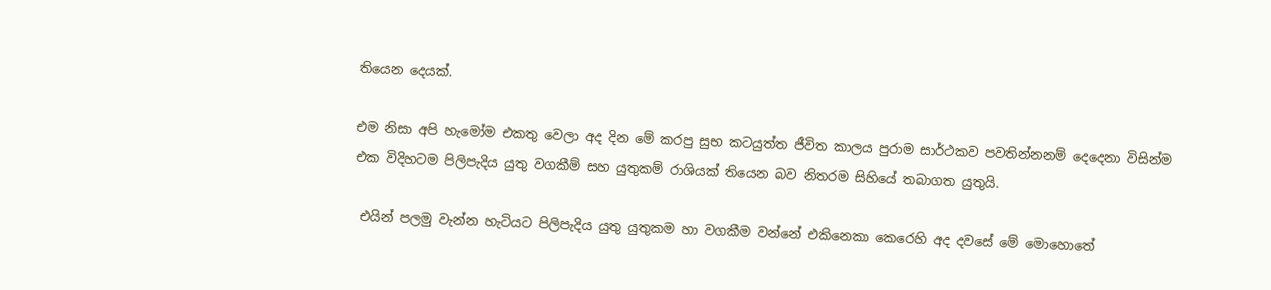තියෙන දෙයක්.

එම නිසා අපි හැමෝම එකතු වෙලා අද දින මේ කරපු සුභ කටයුත්ත ජීවිත කාලය පුරාම සාර්ථකව පවතින්නනම් දෙදෙනා විසින්ම එක විදිහටම පිලිපැදිය යුතු වගකීම් සහ යුතුකම් රාශියක් තියෙන බව නිතරම සිහියේ තබාගත යුතුයි.

 එයින් පලමු වැන්න හැටියට පිලිපැදිය යුතු යුතුකම හා වගකීම වන්නේ එකිනෙකා කෙරෙහි අද දවසේ මේ මොහොතේ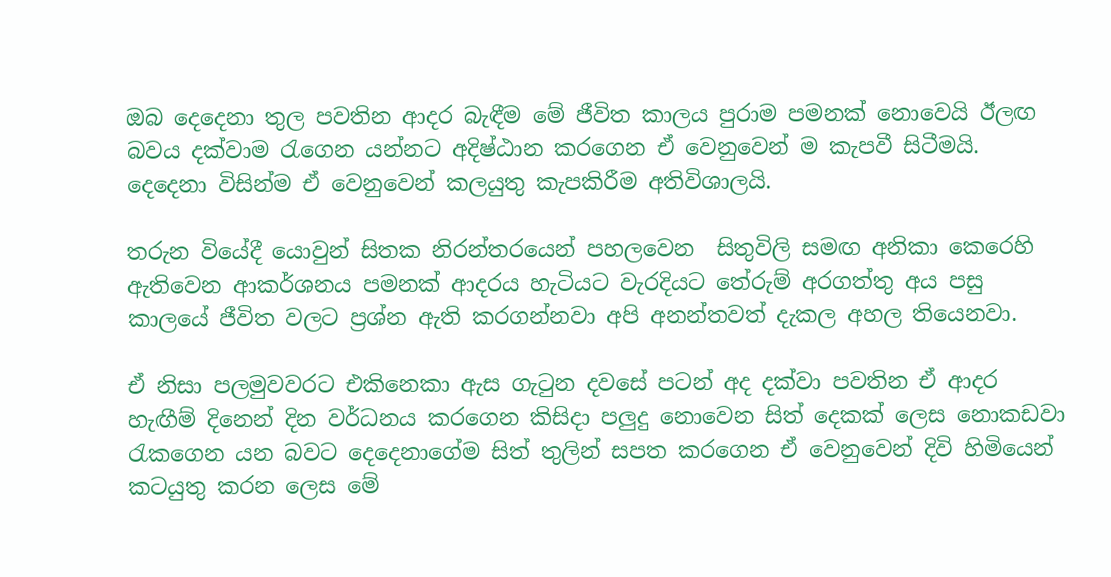ඔබ දෙදෙනා තුල පවතින ආදර බැඳීම මේ ජීවිත කාලය පුරාම පමනක් නොවෙයි ඊලඟ බවය දක්වාම රැගෙන යන්නට අදිෂ්ඨාන කරගෙන ඒ වෙනුවෙන් ම කැපවී සිටීමයි. දෙදෙනා විසින්ම ඒ වෙනුවෙන් කලයුතු කැපකිරීම අතිවිශාලයි.

තරුන වියේදී යොවුන් සිතක නිරන්තරයෙන් පහලවෙන  සිතුවිලි සමඟ අනිකා කෙරෙහි ඇතිවෙන ආකර්ශනය පමනක් ආදරය හැටියට වැරදියට තේරුම් අරගත්තු අය පසු කාලයේ ජීවිත වලට ප්‍රශ්න ඇති කරගන්නවා අපි අනන්තවත් දැකල අහල තියෙනවා.

ඒ නිසා පලමුවවරට එකිනෙකා ඇස ගැටුන දවසේ පටන් අද දක්වා පවතින ඒ ආදර හැඟීම් දිනෙන් දින වර්ධනය කරගෙන කිසිදා පලුදු නොවෙන සිත් දෙකක් ලෙස නොකඩවා රැකගෙන යන බවට දෙදෙනාගේම සිත් තුලින් සපත කරගෙන ඒ වෙනුවෙන් දිවි හිමියෙන් කටයුතු කරන ලෙස මේ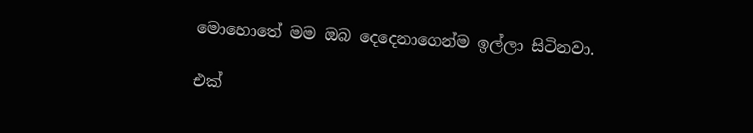මොහොතේ මම ඔබ දෙදෙනාගෙන්ම ඉල්ලා සිටිනවා.

එක්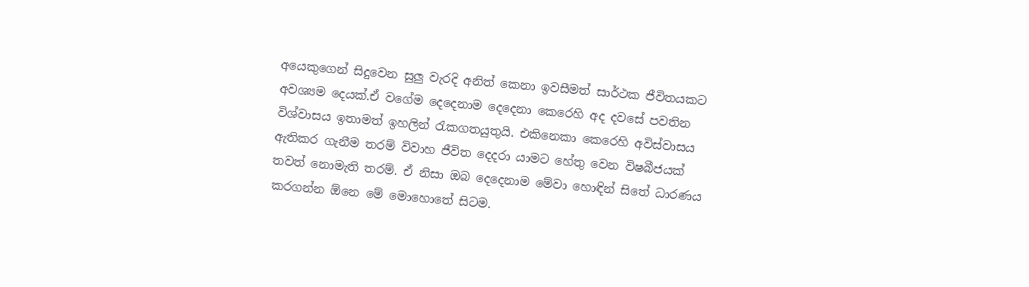අයෙකුගෙන් සිදුවෙන සුලු වැරදි අනිත් කෙනා ඉවසීමත් සාර්ථක ජීවිතයකට අවශ්‍යම දෙයක්.ඒ වගේම දෙදෙනාම දෙදෙනා කෙරෙහි අද දවසේ පවතින විශ්වාසය ඉතාමත් ඉහලින් රැකගතයුතුයි. එකිනෙකා කෙරෙහි අවිස්වාසය ඇතිකර ගැනීම තරම් විවාහ ජීවිත දෙදරා යාමට හේතු වෙන විෂබීජයක් තවත් නොමැති තරම්. ඒ නිසා ඔබ දෙදෙනාම මේවා හොඳින් සිතේ ධාරණය කරගන්න ඕනෙ මේ මොහොතේ සිටම.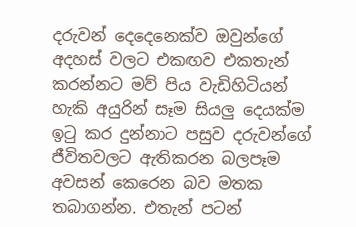දරුවන් දෙදෙනෙක්ව ඔවුන්ගේ අදහස් වලට එකඟව එකතැන් කරන්නට මව් පිය වැඩිහිටියන් හැකි අයුරින් සෑම සියලු දෙයක්ම ඉටු කර දුන්නාට පසුව දරුවන්ගේ ජීවිතවලට ඇතිකරන බලපෑම අවසන් කෙරෙන බව මතක තබාගන්න. එතැන් පටන්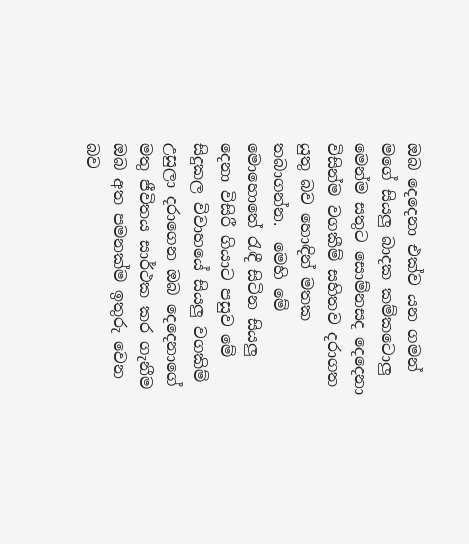ඔබ දෙදෙනා එක්ව යන ගමන් මගේ සියලු බාදක කම්කටොලු මෙන්ම සතුට සොම්නසද දෙදෙනා විසින්ම වගකීම් සහිතව දරාගත යුතු බව හොඳින් මතක තබාගන්න.  මෙහි මේ මොහොතේ රැඳී සිටින සියලු දෙනා විසිරී ගියාට පසුව මේ සිදුකල විවාහයේ සියලු වගකිම් උසුලා දරාගෙන ඔබ දෙදෙනාගේ මතු ජීවිතය සාර්ථක කර ගැනීම ඔබ අත පමනක්ම ඉතුරු වෙන බව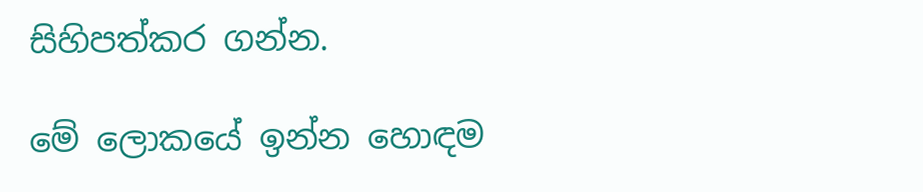සිහිපත්කර ගන්න.

මේ ලොකයේ ඉන්න හොඳම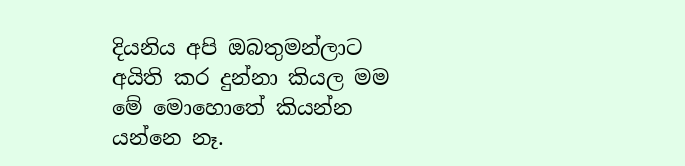දියනිය අපි ඔබතුමන්ලාට අයිති කර දුන්නා කියල මම මේ මොහොතේ කියන්න යන්නෙ නෑ.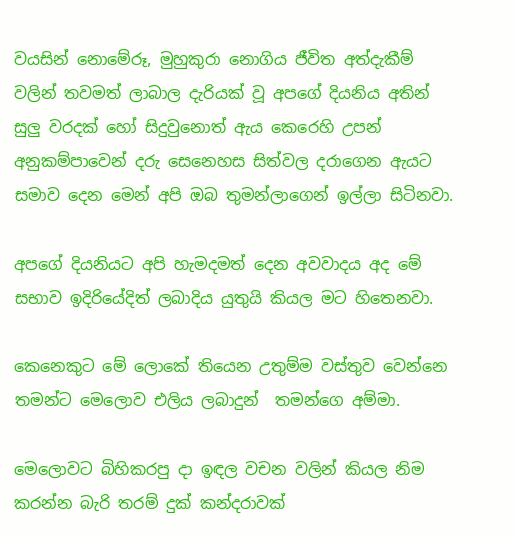වයසින් නොමේරූ, මුහුකුරා නොගිය ජීවිත අත්දැකීම් වලින් තවමත් ලාබාල දැරියක් වූ අපගේ දියනිය අතින් සුලු වරදක් හෝ සිදුවුනොත් ඇය කෙරෙහි උපන් අනුකම්පාවෙන් දරු සෙනෙහස සිත්වල දරාගෙන ඇයට සමාව දෙන මෙන් අපි ඔබ තුමන්ලාගෙන් ඉල්ලා සිටිනවා.

අපගේ දියනියට අපි හැමදමත් දෙන අවවාදය අද මේ සභාව ඉදිරියේදිත් ලබාදිය යුතුයි කියල මට හිතෙනවා.

කෙනෙකුට මේ ලොකේ තියෙන උතුම්ම වස්තුව වෙන්නෙ තමන්ට මෙලොව එලිය ලබාදුන්  තමන්ගෙ අම්මා.

මෙලොවට බිහිකරපු දා ඉඳල වචන වලින් කියල නිම කරන්න බැරි තරම් දුක් කන්දරාවක්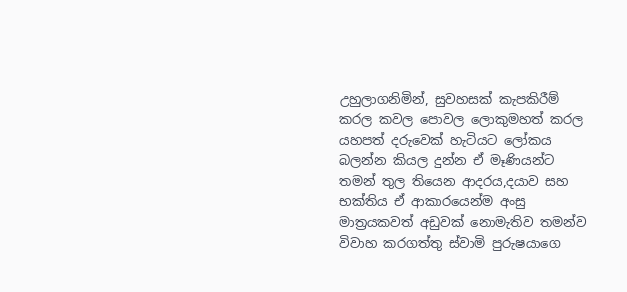උහුලාගනිමින්, සුවහසක් කැපකිරීම් කරල කවල පොවල ලොකුමහත් කරල යහපත් දරුවෙක් හැටියට ලෝකය බලන්න කියල දුන්න ඒ මෑණියන්ට තමන් තුල තියෙන ආදරය,දයාව සහ භක්තිය ඒ ආකාරයෙන්ම අංසු මාත්‍රයකවත් අඩුවක් නොමැතිව තමන්ව විවාහ කරගත්තු ස්වාමි පුරුෂයාගෙ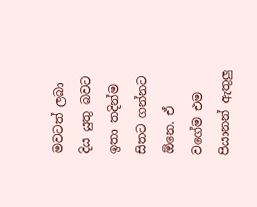මවටත් ලබා දිය යුතු බවට ඉතා තදින්ම සිතට ගන්නට ඕනෙ. ඒ වගේම එම පියානන් ඇතුලු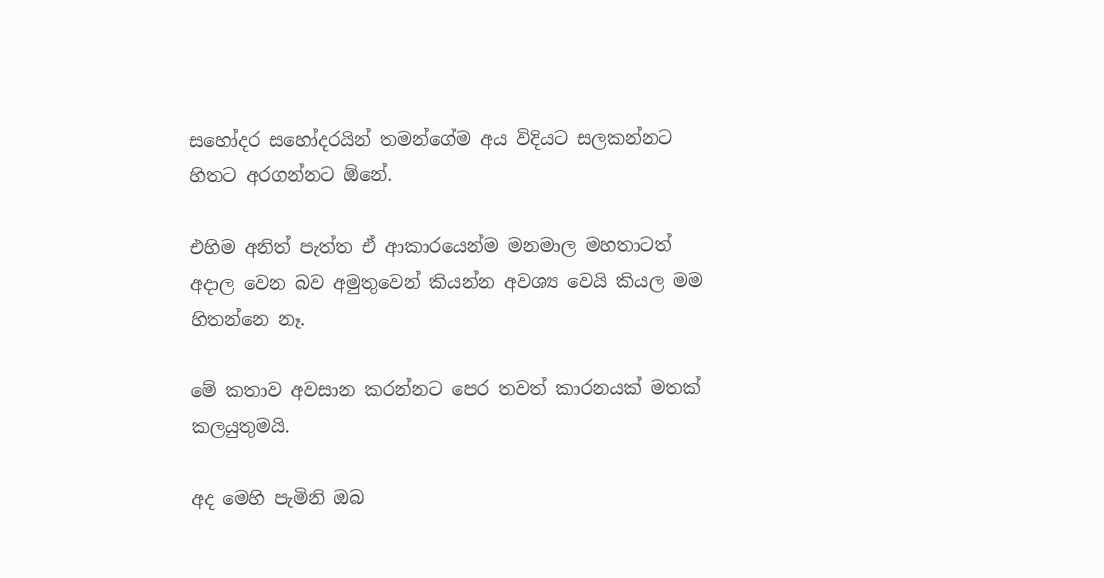සහෝදර සහෝදරයින් තමන්ගේම අය විදියට සලකන්නට හිතට අරගන්නට ඕනේ.

එහිම අනිත් පැත්ත ඒ ආකාරයෙන්ම මනමාල මහතාටත් අදාල වෙන බව අමුතුවෙන් කියන්න අවශ්‍ය වෙයි කියල මම හිතන්නෙ නෑ.

මේ කතාව අවසාන කරන්නට පෙර තවත් කාරනයක් මතක් කලයුතුමයි.

අද මෙහි පැමිනි ඔබ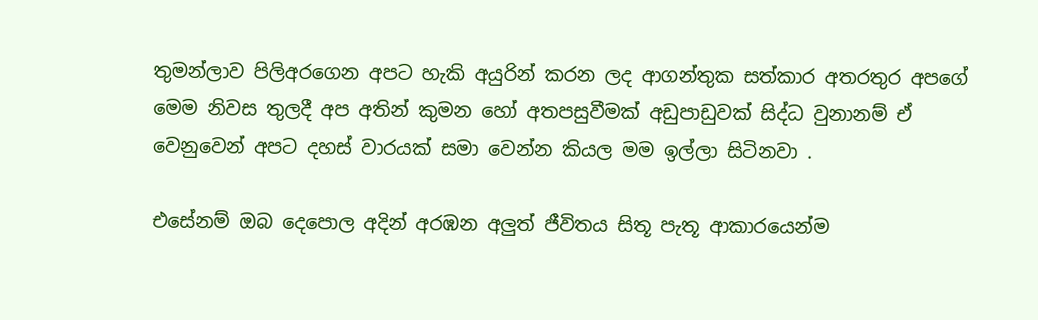තුමන්ලාව පිලිඅරගෙන අපට හැකි අයුරින් කරන ලද ආගන්තුක සත්කාර අතරතුර අපගේ මෙම නිවස තුලදී අප අතින් කුමන හෝ අතපසුවීමක් අඩුපාඩුවක් සිද්ධ වුනානම් ඒ වෙනුවෙන් අපට දහස් වාරයක් සමා වෙන්න කියල මම ඉල්ලා සිටිනවා .

එසේනම් ඔබ දෙපොල අදින් අරඹන අලුත් ජීවිතය සිතූ පැතූ ආකාරයෙන්ම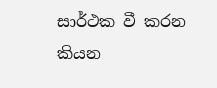සාර්ථක වී කරන කියන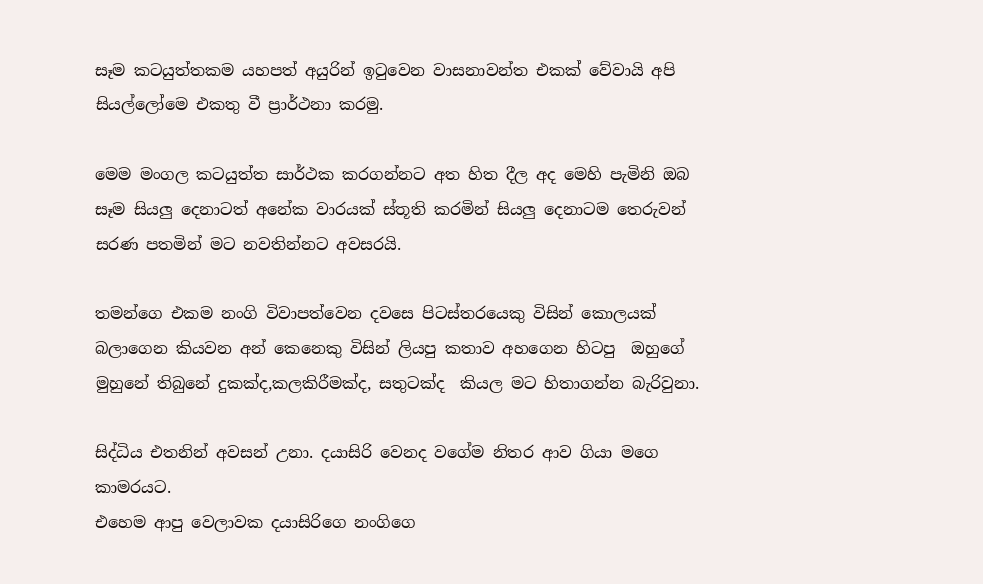සෑම කටයුත්තකම යහපත් අයුරින් ඉටුවෙන වාසනාවන්ත එකක් වේවායි අපි සියල්ලෝමෙ එකතු වී ප්‍රාර්ථනා කරමු.

මෙම මංගල කටයුත්ත සාර්ථක කරගන්නට අත හිත දීල අද මෙහි පැමිනි ඔබ සෑම සියලු දෙනාටත් අනේක වාරයක් ස්තූති කරමින් සියලු දෙනාටම තෙරුවන් සරණ පතමින් මට නවතින්නට අවසරයි.

තමන්ගෙ එකම නංගි විවාපත්වෙන දවසෙ පිටස්තරයෙකු විසින් කොලයක් බලාගෙන කියවන අන් කෙනෙකු විසින් ලියපු කතාව අහගෙන හිටපු  ඔහුගේ මුහුනේ තිබුනේ දුකක්ද,කලකිරීමක්ද, සතුටක්ද  කියල මට හිතාගන්න බැරිවුනා.

සිද්ධිය එතනින් අවසන් උනා. දයාසිරි වෙනද වගේම නිතර ආව ගියා මගෙ කාමරයට.
එහෙම ආපු වෙලාවක දයාසිරිගෙ නංගිගෙ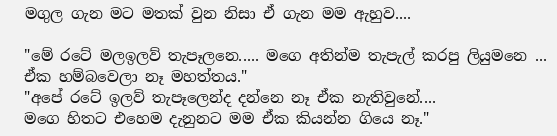මගුල ගැන මට මතක් වුන නිසා ඒ ගැන මම ඇහුව....

"මේ රටේ මලඉලව් තැපෑලනෙ..... මගෙ අතින්ම තැපැල් කරපු ලියුමනෙ ...
ඒක හම්බවෙලා නෑ මහත්තය."
"අපේ රටේ ඉලව් තැපෑලෙන්ද දන්නෙ නෑ ඒක නැතිවුනේ....
මගෙ හිතට එහෙම දැනුනට මම ඒක කියන්න ගියෙ නෑ."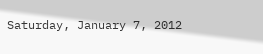Saturday, January 7, 2012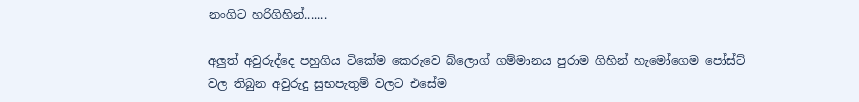නංගිට හරිගිහින්.......

අලුත් අවුරුද්දෙ පහුගිය ටිකේම කෙරුවෙ බ්ලොග් ගම්මානය පුරාම ගිහින් හැමෝගෙම පෝස්ට් වල තිබුන අවුරුදු සුභපැතුම් වලට එසේම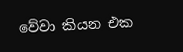වේවා කියන එක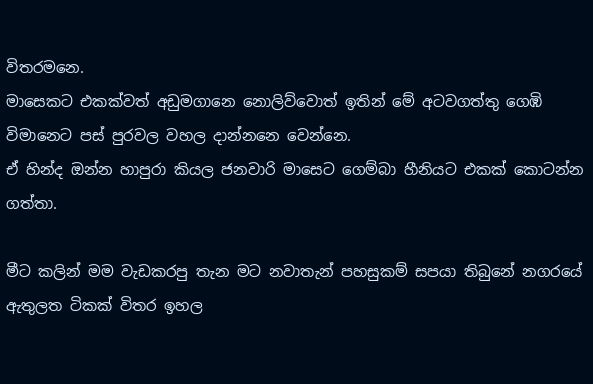විතරමනෙ.
මාසෙකට එකක්වත් අඩුමගානෙ නොලිව්වොත් ඉතින් මේ අටවගත්තු ගෙඹි විමානෙට පස් පුරවල වහල දාන්නනෙ වෙන්නෙ.
ඒ හින්ද ඔන්න හාපුරා කියල ජනවාරි මාසෙට ගෙම්බා හීනියට එකක් කොටන්න ගත්තා.

මීට කලින් මම වැඩකරපු තැන මට නවාතැන් පහසුකම් සපයා තිබුනේ නගරයේ ඇතුලත ටිකක් විතර ඉහල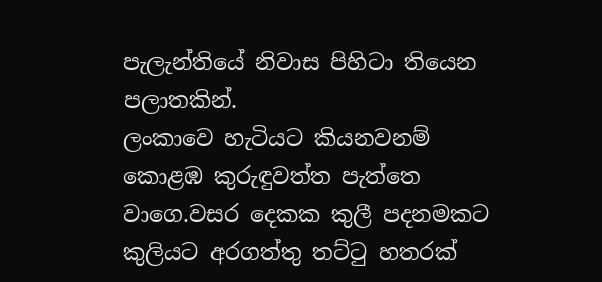පැලැන්තියේ නිවාස පිහිටා තියෙන පලාතකින්.
ලංකාවෙ හැටියට කියනවනම් කොළඹ කුරුඳුවත්ත පැත්තෙ වාගෙ.වසර දෙකක කුලී පදනමකට කුලියට අරගත්තු තට්ටු හතරක්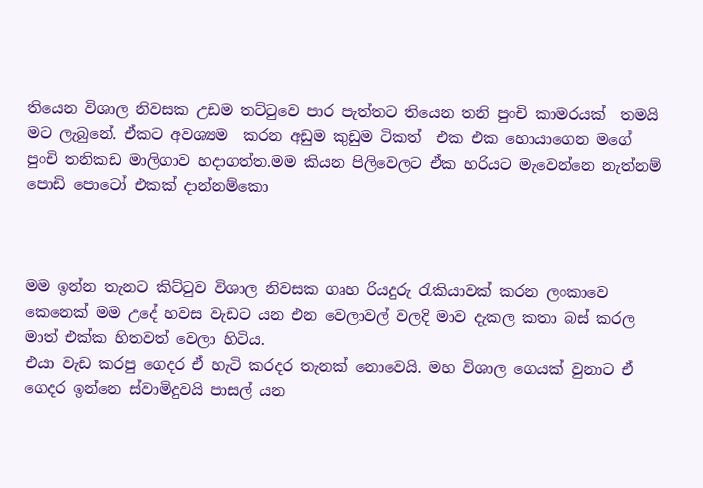තියෙන විශාල නිවසක උඩම තට්ටුවෙ පාර පැත්තට තියෙන තනි පුංචි කාමරයක්  තමයි මට ලැබුනේ. ඒකට අවශ්‍යම  කරන අඩුම කුඩුම ටිකත්  එක එක හොයාගෙන මගේ පුංචි තනිකඩ මාලිගාව හදාගත්ත.මම කියන පිලිවෙලට ඒක හරියට මැවෙන්නෙ නැත්නම් පොඩි පොටෝ එකක් දාන්නම්කො



මම ඉන්න තැනට කිට්ටුව විශාල නිවසක ගෘහ රියදුරු රැකියාවක් කරන ලංකාවෙ කෙනෙක් මම උදේ හවස වැඩට යන එන වෙලාවල් වලදි මාව දැකල කතා බස් කරල මාත් එක්ක හිතවත් වෙලා හිටිය.
එයා වැඩ කරපු ගෙදර ඒ හැටි කරදර තැනක් නොවෙයි. මහ විශාල ගෙයක් වුනාට ඒ ගෙදර ඉන්නෙ ස්වාමිදුවයි පාසල් යන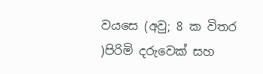වයසෙ (අවු; 8 ක විතර )පිරිමි දරුවෙක් සහ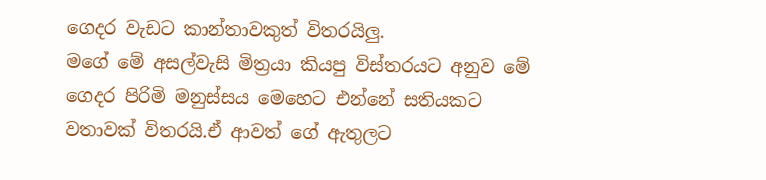ගෙදර වැඩට කාන්තාවකුත් විතරයිලු.
මගේ මේ අසල්වැසි මිත්‍රයා කියපු විස්තරයට අනුව මේ ගෙදර පිරිමි මනුස්සය මෙහෙට එන්නේ සතියකට වතාවක් විතරයි.ඒ ආවත් ගේ ඇතුලට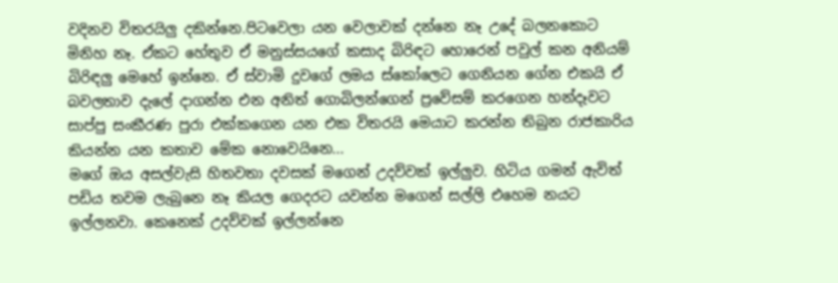වදිනව විතරයිලු දකින්නෙ.පිටවෙලා යන වෙලාවක් දන්නෙ නෑ උදේ බලනකොට මිනිහ නෑ. ඒකට හේතුව ඒ මනුස්සයගේ කසාද බිරිඳට හොරෙන් පවුල් කන අනියම් බිරිඳලු මෙහේ ඉන්නෙ. ඒ ස්වාමි දුවගේ ලමය ස්කෝලෙට ගෙනියන ගේන එකයි ඒ බවලතාව දැලේ දාගන්න එන අනිත් ගොබිලන්ගෙන් ප්‍රවේසම් කරගෙන හන්දෑවට සාප්පු සංකීරණ පුරා එක්කගෙන යන එක විතරයි මෙයාට කරන්න තිබුන රාජකාරිය
කියන්න යන කතාව මේක නොවෙයිනෙ...
මගේ ඔය අසල්වැසි හිතවතා දවසක් මගෙන් උදව්වක් ඉල්ලුව. හිටිය ගමන් ඇවිත් පඩිය තවම ලැබුනෙ නෑ කියල ගෙදරට යවන්න මගෙන් සල්ලි එහෙම නයට ඉල්ලනවා. කෙනෙක් උදව්වක් ඉල්ලන්නෙ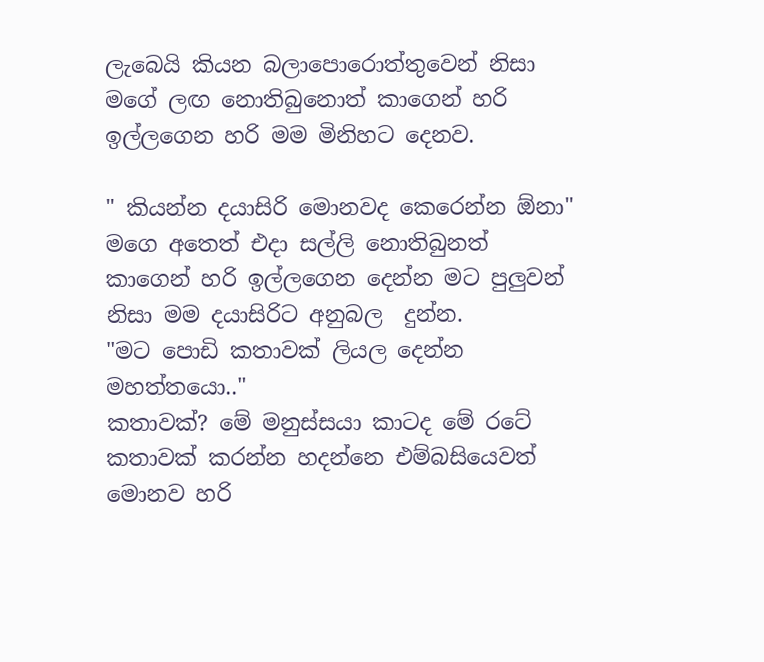ලැබෙයි කියන බලාපොරොත්තුවෙන් නිසා මගේ ලඟ නොතිබුනොත් කාගෙන් හරි ඉල්ලගෙන හරි මම මිනිහට දෙනව.

" කියන්න දයාසිරි මොනවද කෙරෙන්න ඕනා"
මගෙ අතෙත් එදා සල්ලි නොතිබුනත් කාගෙන් හරි ඉල්ලගෙන දෙන්න මට පුලුවන් නිසා මම දයාසිරිට අනුබල  දුන්න.
"මට පොඩි කතාවක් ලියල දෙන්න මහත්තයො.."
කතාවක්? මේ මනුස්සයා කාටද මේ රටේ කතාවක් කරන්න හදන්නෙ එම්බසියෙවත් මොනව හරි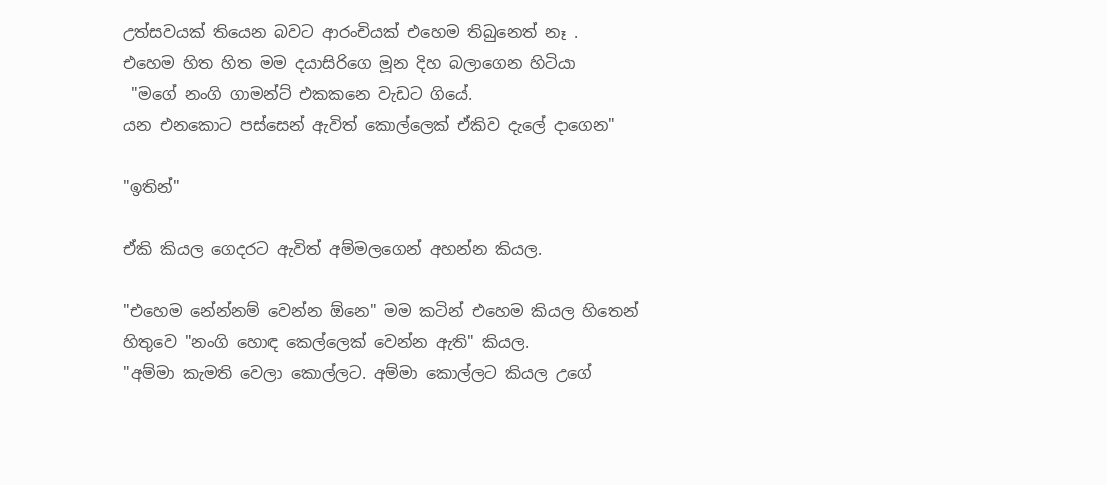උත්සවයක් තියෙන බවට ආරංචියක් එහෙම තිබුනෙත් නෑ .
එහෙම හිත හිත මම දයාසිරිගෙ මූන දිහ බලාගෙන හිටියා
 "මගේ නංගි ගාමන්ට් එකකනෙ වැඩට ගියේ.
යන එනකොට පස්සෙන් ඇවිත් කොල්ලෙක් ඒකිව දැලේ දාගෙන"

"ඉතින්"

ඒකි කියල ගෙදරට ඇවිත් අම්මලගෙන් අහන්න කියල.

"එහෙම නේන්නම් වෙන්න ඕනෙ" මම කටින් එහෙම කියල හිතෙන් හිතුවෙ "නංගි හොඳ කෙල්ලෙක් වෙන්න ඇති" කියල.
"අම්මා කැමති වෙලා කොල්ලට. අම්මා කොල්ලට කියල උගේ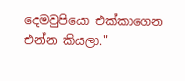දෙමවුපියො එක්කාගෙන එන්න කියලා."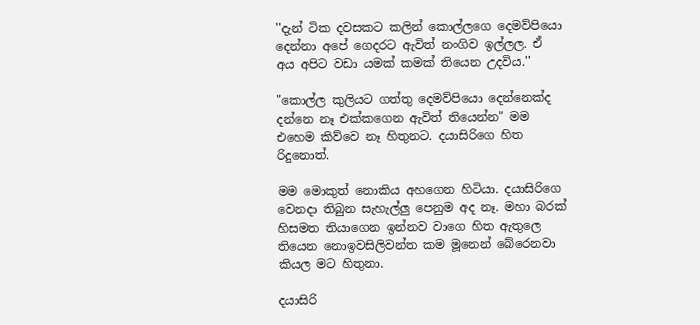''දැන් ටික දවසකට කලින් කොල්ලගෙ දෙමව්පියො දෙන්නා අපේ ගෙදරට ඇවිත් නංගිව ඉල්ලල. ඒ අය අපිට වඩා යමක් කමක් තියෙන උදවිය.''

"කොල්ල කුලියට ගත්තු දෙමව්පියො දෙන්නෙක්ද දන්නෙ නෑ එක්කගෙන ඇවිත් තියෙන්න" මම එහෙම කිව්වෙ නෑ හිතුනට. දයාසිරිගෙ හිත රිදුනොත්.

මම මොකුත් නොකිය අහගෙන හිටියා. දයාසිරිගෙ වෙනදා තිබුන සැහැල්ලු පෙනුම අද නෑ. මහා බරක් හිසමත තියාගෙන ඉන්නව වාගෙ හිත ඇතුලෙ තියෙන නොඉවසිලිවන්ත කම මූනෙන් බේරෙනවා කියල මට හිතුනා.

දයාසිරි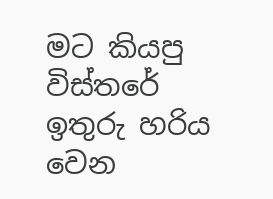මට කියපු විස්තරේ ඉතුරු හරිය
වෙන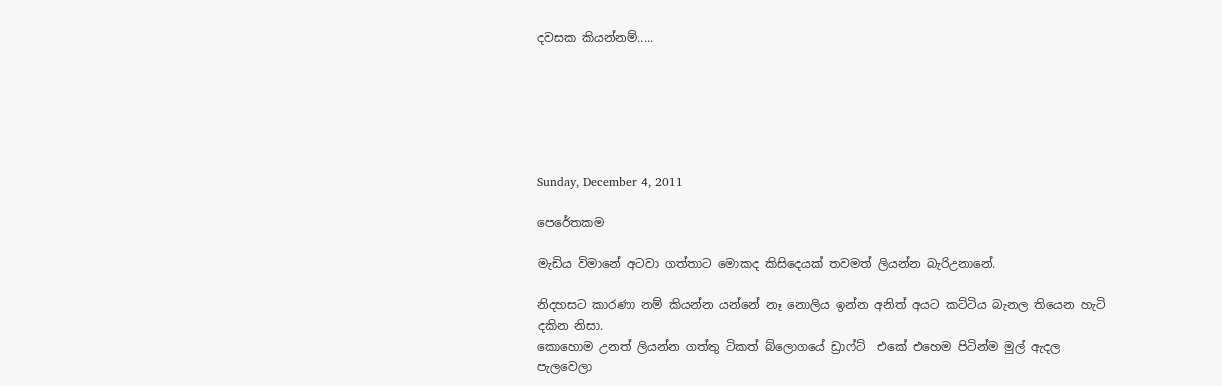දවසක කියන්නම්.....






Sunday, December 4, 2011

පෙරේතකම

මැඩිය විමානේ අටවා ගත්තාට මොකද කිසිදෙයක් තවමත් ලියන්න බැරිඋනානේ.

නිදහසට කාරණා නම් කියන්න යන්නේ නෑ නොලිය ඉන්න අනිත් අයට කට්ටිය බැනල තියෙන හැටි දකින නිසා.
කොහොම උනත් ලියන්න ගත්තු ටිකත් බ්ලොගයේ ඩ්‍රාෆ්ට්  එකේ එහෙම පිටින්ම මුල් ඇදල පැලවෙලා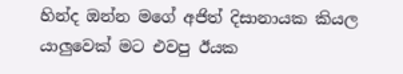හින්ද ඔන්න මගේ අජිත් දිසානායක කියල යාලුවෙක් මට එවපු ඊයක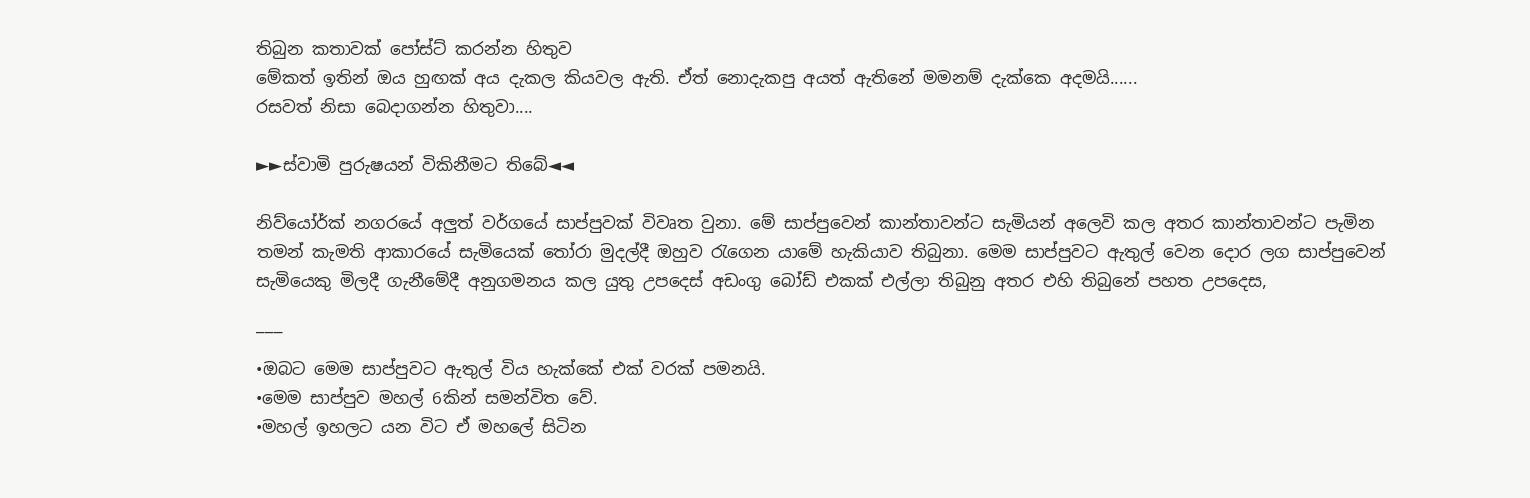තිබුන කතාවක් පෝස්ට් කරන්න හිතුව
මේකත් ඉතින් ඔය හුඟක් අය දැකල කියවල ඇති. ඒත් නොදැකපු අයත් ඇතිනේ මමනම් දැක්කෙ අදමයි......
රසවත් නිසා බෙදාගන්න හිතුවා....

►►ස්වාමි පුරුෂයන් විකිනීමට තිබේ◄◄

නිව්යෝර්ක් නගරයේ අලුත් වර්ගයේ සාප්පුවක් විවෘත වුනා. මේ සාප්පුවෙන් කාන්තාවන්ට සැමියන් අලෙවි කල අතර කාන්තාවන්ට පැමින තමන් කැමති ආකාරයේ සැමියෙක් තෝරා මුදල්දී ඔහුව රැගෙන යාමේ හැකියාව තිබුනා. මෙම සාප්පුවට ඇතුල් වෙන දොර ලග සාප්පුවෙන් සැමියෙකු මිලදී ගැනීමේදී අනුගමනය කල යුතු උපදෙස් අඩංගු බෝඩ් එකක් එල්ලා තිබුනු අතර එහි තිබුනේ පහත උපදෙස,

¯¯¯
•ඔබට මෙම සාප්පුවට ඇතුල් විය හැක්කේ එක් වරක් පමනයි.
•මෙම සාප්පුව මහල් 6කින් සමන්විත වේ.
•මහල් ඉහලට යන විට ඒ මහලේ සිටින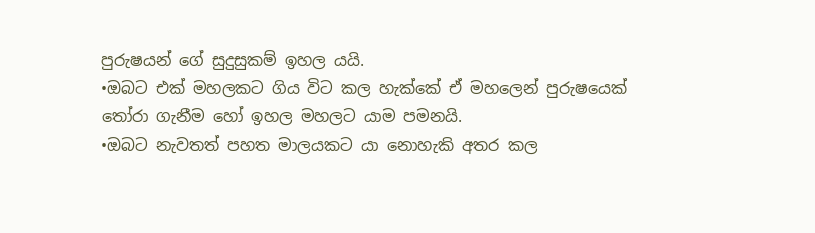පුරුෂයන් ‍ගේ සුදුසුකම් ඉහල යයි.
•ඔබට එක් මහලකට ගිය විට කල හැක්කේ ඒ මහලෙන් පුරුෂයෙක්  තෝරා ගැනීම හෝ ඉහල මහලට යාම පමනයි.
•ඔබට නැවතත් පහත මාලයකට යා නොහැකි අතර කල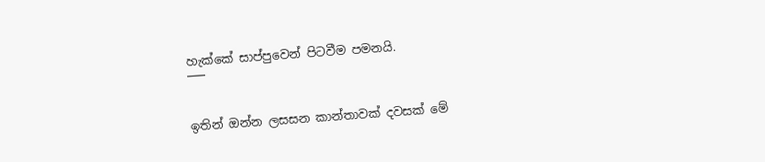හැක්කේ සාප්පුවෙන් පිටවීම පමනයි.
¯¯¯

ඉතින් ඔන්න ලසසන කාන්තාවක් දවසක් මේ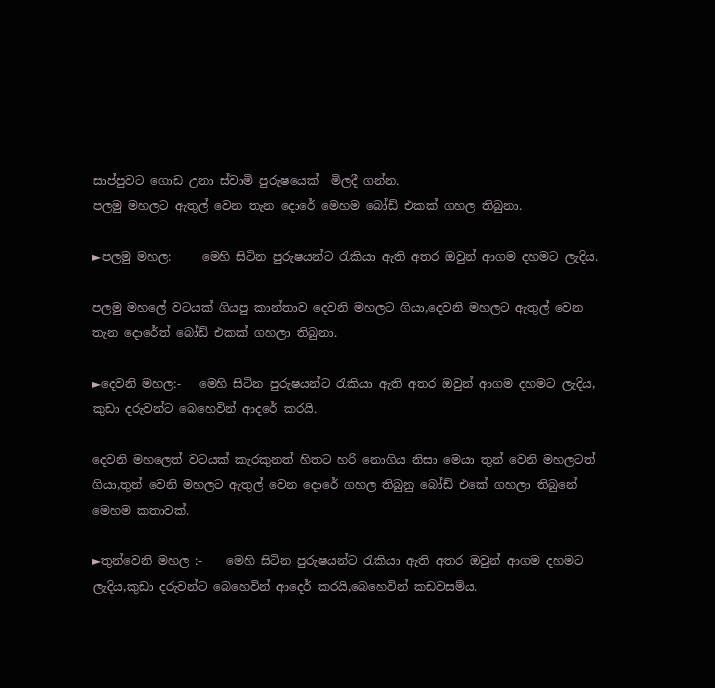සාප්පුවට ගොඩ උනා ස්වාමි පුරුෂ‍යෙක්  මිලදී ගන්න.
පලමු මහලට ඇතුල් වෙන තැන දොරේ මෙහම බෝඩ් එකක් ගහල තිබුනා.

►පලමු මහල:     මෙහි සිටින පුරුෂයන්ට රැකියා ඇති අතර ඔවුන් ආගම දහමට ලැදිය.

පලමු මහලේ වටයක් ගියපු කාන්තාව දෙවනි මහලට ගියා,දෙවනි මහලට ඇතුල් වෙන තැන දොරේත් බෝඩ් එකක් ගහලා තිබුනා.

►දෙවනි මහල:-   මෙහි සිටින පුරුෂයන්ට රැකියා ඇති අතර ඔවුන් ආගම දහමට ලැදිය, කුඩා දරුවන්ට බෙහෙවින් ආදරේ කරයි.

දෙවනි මහලෙත් වටයක් කැරකුනත් හිතට හරි නොගිය නිසා මෙයා තුන් වෙනි මහලටත් ගියා,තුන් වෙනි මහලට ඇතුල් වෙන දොරේ ගහල තිබුනු බෝඩ් එකේ ගහලා තිබුනේ මෙහම කතාවක්.

►තුන්වෙනි මහල :-    මෙහි සිටින පුරුෂයන්ට රැකියා ඇති අතර ඔවුන් ආගම දහමට ලැදිය,කුඩා දරුවන්ට බෙහෙවින් ආදෙර් කරයි,බෙහෙවින් කඩවසම්ය.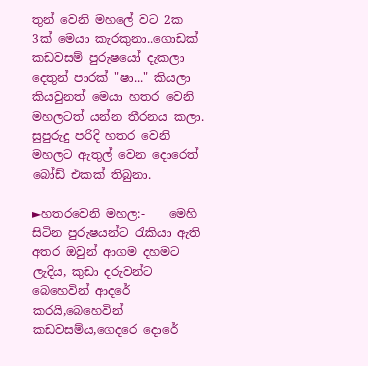තුන් වෙනි මහලේ වට 2ක 3ක් මෙයා කැරකුනා..ගොඩක් කඩවසම් පුරුෂයෝ දැකලා දෙතුන් පාරක් "ෂා..." කියලා කියවුනත් මෙයා හතර වෙනි මහලටත් යන්න තීරනය කලා.
සුපුරුදු පරිදි හතර වෙනි මහලට ඇතුල් වෙන දො‍රෙත් බෝඩ් එකක් තිබුනා.

►හතර‍වෙනි මහල:-    මෙහි සිටින පුරුෂයන්ට රැකියා ඇති අතර ඔවුන් ආගම දහමට ලැදිය, කුඩා දරුවන්ට බෙහෙවින් ආදරේ කරයි,බෙහෙවින් කඩවසම්ය,ගෙදරෙ දොරේ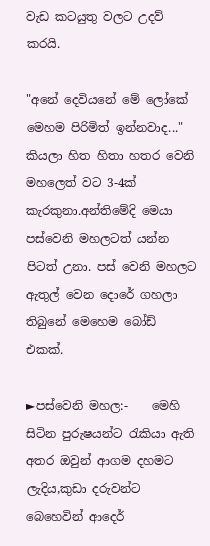වැඩ කටයුතු වලට උදව් කරයි.

"අනේ දෙවියනේ මේ ලෝකේ මෙහම පිරිමිත් ඉන්නවාද..." කියලා හිත හිතා හතර වෙනි මහලෙත් වට 3-4ක් කැරකුනා.අන්තිමේදි මෙයා පස්වෙනි මහලටත් යන්න පිටත් උනා. පස් වෙනි මහලට ඇතුල් වෙන දොරේ ගහලා තිබුනේ මෙහෙම බෝඩ් එකක්.

►පස්වෙනි මහල:-    මෙහි සිටින පුරුෂයන්ට රැකියා ඇති අතර ඔවුන් ආගම දහමට ලැදිය,කුඩා දරුවන්ට   බෙහෙවින් ආදෙර්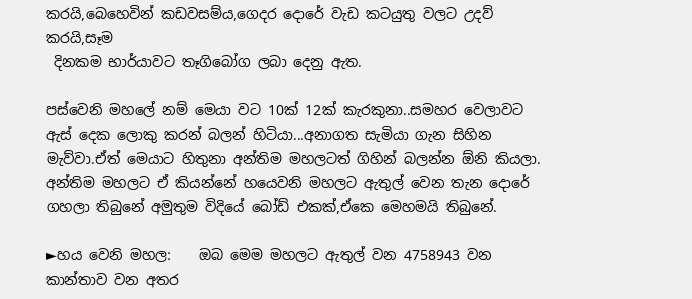කරයි,බෙහෙවින් කඩවසම්ය,ගෙදර දොරේ වැඩ කටයුතු වලට උදව් කරයි,සෑම
 දිනකම භාර්යාවට තෑගිබෝග ලබා දෙනු ඇත.

පස්වෙනි මහලේ නම් මෙයා වට 10ක් 12ක් කැරකුනා..සමහර වෙලාවට ඇස් දෙක ලොකු කරන් බලන් හිටියා...අනාගත සැමියා ගැන සිහින මැව්වා.ඒත් මෙයාට හිතුනා අන්තිම මහලටත් ගිහින් බලන්න ඕනි කියලා.
අන්තිම මහලට ඒ කියන්නේ හයෙවනි මහලට ඇතුල් වෙන තැන දොරේ ගහලා තිබුනේ අමුතුම විදියේ බෝඩ් එකක්,ඒකෙ මෙහමයි තිබුනේ.

►හය වෙනි මහල:    ඔබ මෙම මහලට ඇතුල් වන 4758943 වන කාන්තාව වන අතර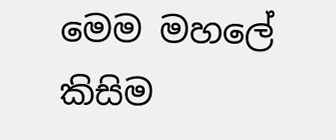මෙම මහලේ කිසිම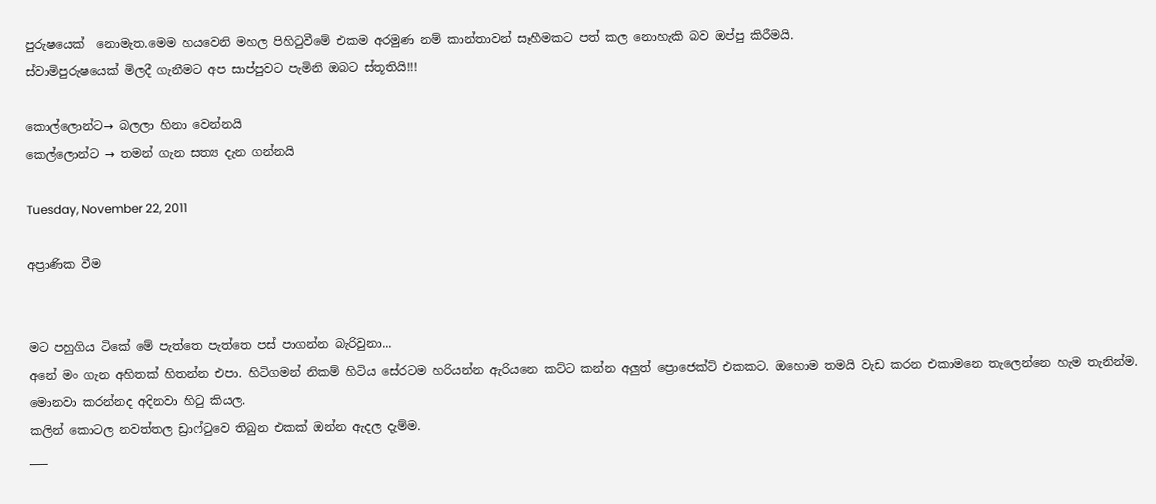පුරුෂයෙක්  නොමැත.මෙම හයවෙනි මහල පිහිටුවීමේ එකම අරමුණ නම් කාන්තාවන් සෑහීමකට පත් කල නොහැකි බව ඔප්පු කිරීමයි.
ස්වාමිපුරුෂයෙක් මිලදී ගැනීමට අප සාප්පුවට පැමිනි ඔබට ස්තූතියි!!!

කොල්ලොන්ට→ බලලා හිනා වෙන්නයි
කෙල්ලොන්ට → තමන් ගැන සත්‍ය දැන ගන්නයි

Tuesday, November 22, 2011

අප්‍රාණික වීම


මට පහුගිය ටිකේ මේ පැත්තෙ පැත්තෙ පස් පාගන්න බැරිවුනා...
අනේ මං ගැන අහිතක් හිතන්න එපා. හිටිගමන් නිකම් හිටිය සේරටම හරියන්න ඇරියනෙ කට්ට කන්න අලුත් ප්‍රො‍ජෙක්ට් එකකට. ඔහොම තමයි වැඩ කරන එකාමනෙ තැලෙන්නෙ හැම තැනින්ම. මොනවා කරන්නද අදිනවා හිටු කියල.
කලින් කොටල නවත්තල ඩ්‍රාෆ්ටුවෙ තිබුන එකක් ඔන්න ඇදල දැම්ම.
___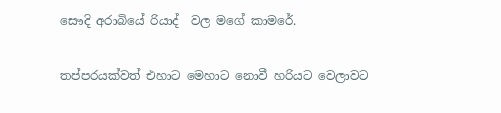සෞදි අරාබියේ රියාද්  වල මගේ කාමරේ.

තප්පරයක්වත් එහාට මෙහාට නොවී හරියට වෙලාවට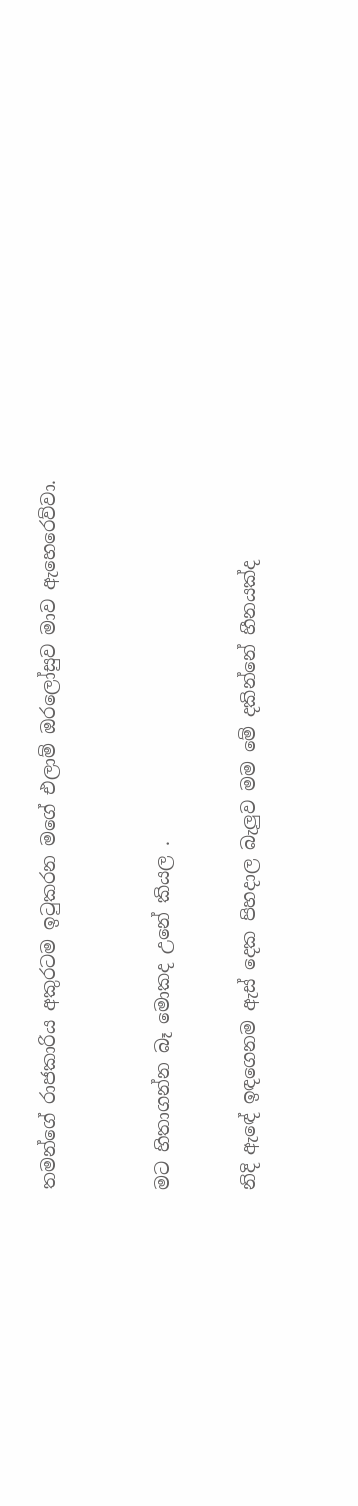තමන්ගේ රාජකාරිය අකුරටම ඉටුකරන මගේ එලාම් ඔරලෝසුව මාව ඇහෙරෙව්වා.



මට හිතාගන්න බෑ මොකද උනේ කියල .


නිදි ඇඳේ ඉඳගෙනම ඇස් දෙක පිහදාල බැලුව මම මේ දකින්නේ හීනයක්ද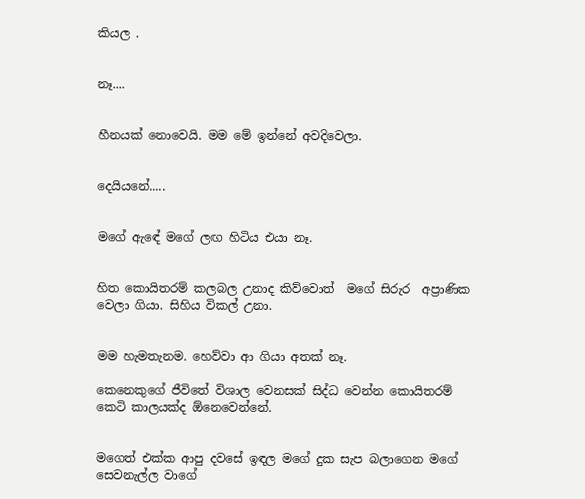කියල .


නෑ....


හීනයක් නොවෙයි. මම මේ ඉන්නේ අවදිවෙලා.


දෙයියනේ.....


මගේ ඇඳේ මගේ ලඟ හිටිය එයා නෑ.


හිත කොයිතරම් කලබල උනාද කිව්වොත්  මගේ සිරුර  අප්‍රාණික වෙලා ගියා. සිහිය විකල් උනා.


මම හැමතැනම. හෙව්වා ආ ගියා අතක් නෑ.

කෙනෙකුගේ ජීවිතේ විශාල වෙනසක් සිද්ධ වෙන්න කොයිතරම් කෙටි කාලයක්ද ඕනෙවෙන්නේ.


මගෙත් එක්ක ආපු දවසේ ඉඳල මගේ දුක සැප බලාගෙන මගේ සෙවනැල්ල වාගේ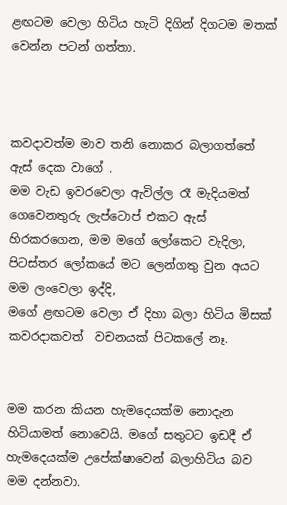ළඟටම වෙලා හිටිය හැටි දිගින් දිගටම මතක් වෙන්න පටන් ගත්තා.



කවදාවත්ම මාව තනි නොකර බලාගත්තේ ඇස් දෙක වාගේ .
මම වැඩ ඉවරවෙලා ඇවිල්ල රෑ මැදියමත් ගෙවෙනතුරු ලැප්ටොප් එකට ඇස් හිරකරගෙන, මම මගේ ලෝකෙට වැදිලා, පිටස්තර ලෝකයේ මට ලෙන්ගතු වුන අයට මම ලංවෙලා ඉද්දි,
මගේ ළඟටම වෙලා ඒ දිහා බලා හිටිය මිසක් කවරදාකවත්  වචනයක් පිටකලේ නෑ.


මම කරන කියන හැමදෙයක්ම නොදැන හිටියාමත් නොවෙයි. මගේ සතුටට ඉඩදී ඒ හැමදෙයක්ම උපේක්ෂාවෙන් බලාහිටිය බව මම දන්නවා.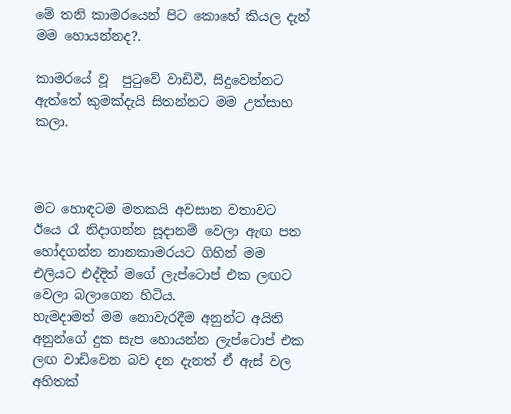මේ තනි කාමරයෙන් පිට කොහේ කියල දැන් මම හොයන්නද?.

කාමරයේ වූ  පුටුවේ වාඩිවී, සිදුවෙන්නට ඇත්තේ කුමක්දැයි සිතන්නට මම උත්සාහ කලා.



මට හොඳටම මතකයි අවසාන වතාවට ඊයෙ රෑ නිදාගන්න සූදානම් වෙලා ඇඟ පත හෝදගන්න නානකාමරයට ගිහින් මම එලියට එද්දිත් මගේ ලැප්ටොප් එක ලඟට වෙලා බලාගෙන හිටිය.
හැමදාමත් මම නොවැරදීම අනුන්ට අයිති අනුන්ගේ දුක සැප හොයන්න ලැප්ටොප් එක ලඟ වාඩිවෙන බව දන දැනත් ඒ ඇස් වල අහිතක්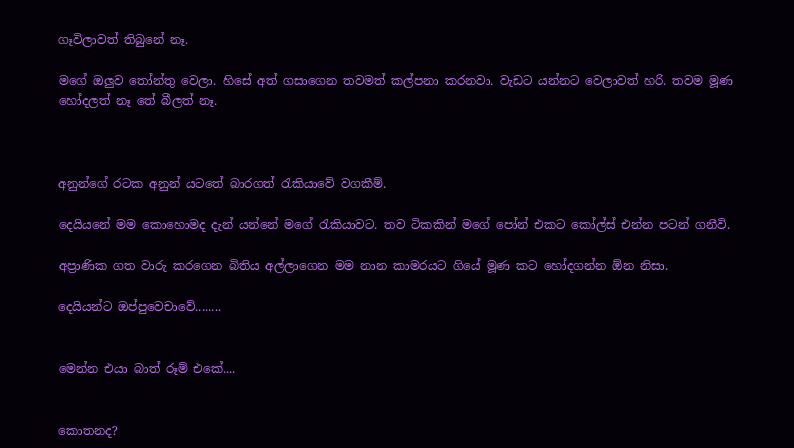ගෑවිලාවත් තිබුනේ නෑ.

මගේ ඔලුව තෝන්තු වෙලා. හිසේ අත් ගසාගෙන තවමත් කල්පනා කරනවා. වැඩට යන්නට වෙලාවත් හරි. තවම මූණ හෝදලත් නෑ තේ බීලත් නෑ.



අනුන්ගේ රටක අනුන් යටතේ බාරගත් රැකියාවේ වගකීම්.

දෙයියනේ මම කොහොමද දැන් යන්නේ මගේ රැකියාවට. තව ටිකකින් මගේ පෝන් එකට කෝල්ස් එන්න පටන් ගනීවි.

අප්‍රාණික ගත වාරු කරගෙන බිතිය අල්ලාගෙන මම නාන කාමරයට ගියේ මූණ කට හෝදගන්න ඕන නිසා.

දෙයියන්ට ඔප්පුවෙචාවේ........


මෙන්න එයා බාත් රූම් එකේ....


කොතනද?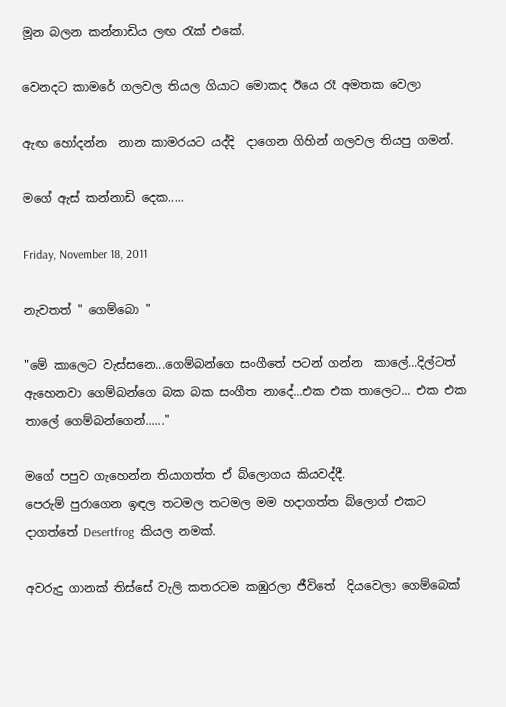මූන බලන කන්නාඩිය ලඟ රැක් එකේ.

වෙනදට කාමරේ ගලවල තියල ගියාට මොකද ඊයෙ රෑ අමතක වෙලා

ඇඟ හෝදන්න  නාන කාමරයට යද්දි  දාගෙන ගිහින් ගලවල තියපු ගමන්.

මගේ ඇස් කන්නාඩි දෙක.....

Friday, November 18, 2011

නැවතත් " ගෙම්බො "

"මේ කාලෙට වැස්සනෙ...ගෙම්බන්ගෙ සංගීතේ පටන් ගන්න  කාලේ...දිල්ටත් ඇහෙනවා ගෙම්බන්ගෙ බක බක සංගීත නාදේ...එක එක තාලෙට... එක එක තාලේ ගෙම්බන්ගෙන්......"

මගේ පපුව ගැහෙන්න තියාගත්ත ඒ බ්ලොගය කියවද්දී.
පෙරුම් පුරාගෙන ඉඳල තටමල තටමල මම හදාගත්ත බ්ලොග් එකට දාගත්තේ Desertfrog  කියල නමක්.

අවරුදු ගානක් තිස්සේ වැලි කතරටම කඹුරලා ජීවිතේ  දියවෙලා ගෙම්බෙක්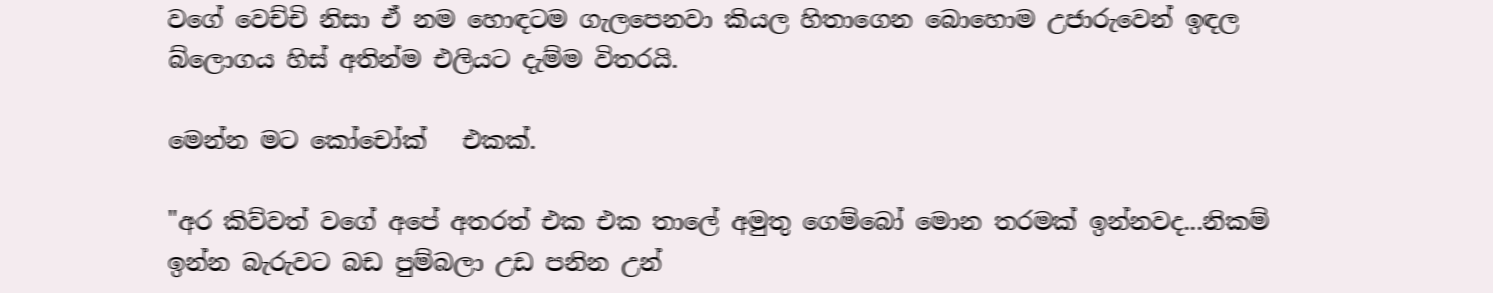වගේ වෙච්චි නිසා ඒ නම හොඳටම ගැලපෙනවා කියල හිතාගෙන බොහොම උජාරුවෙන් ඉඳල  බ්ලොගය හිස් අතින්ම එලියට දැම්ම විතරයි.

මෙන්න මට කෝචෝක්   එකක්.

"අර කිව්වත් වගේ අපේ අතරත් එක එක තාලේ අමුතු ගෙම්බෝ මොන තරමක් ඉන්නවද...නිකම් ඉන්න බැරුවට බඩ පුම්බලා උඩ පනින උන්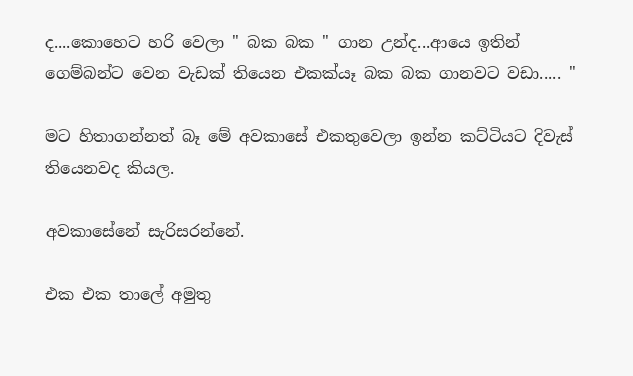ද....කොහෙට හරි වෙලා " බක බක " ගාන උන්ද...ආයෙ ඉතින් ගෙම්බන්ට වෙන වැඩක් තියෙන එකක්යෑ බක බක ගානවට වඩා..... "

මට හිතාගන්නත් බෑ මේ අවකාසේ එකතුවෙලා ඉන්න කට්ටියට දිවැස් තියෙනවද කියල.

අවකාසේනේ සැරිසරන්නේ.

එක එක තාලේ අමුතු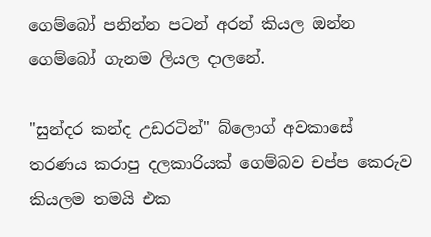ගෙම්බෝ පනින්න පටන් අරන් කියල ඔන්න ගෙම්බෝ ගැනම ලියල දාලනේ.

"සුන්දර කන්ද උඩරටින්" බ්ලොග් අවකාසේ තරණය කරාපු දලකාරියක් ගෙම්බව චප්ප කෙරුව කියලම තමයි එක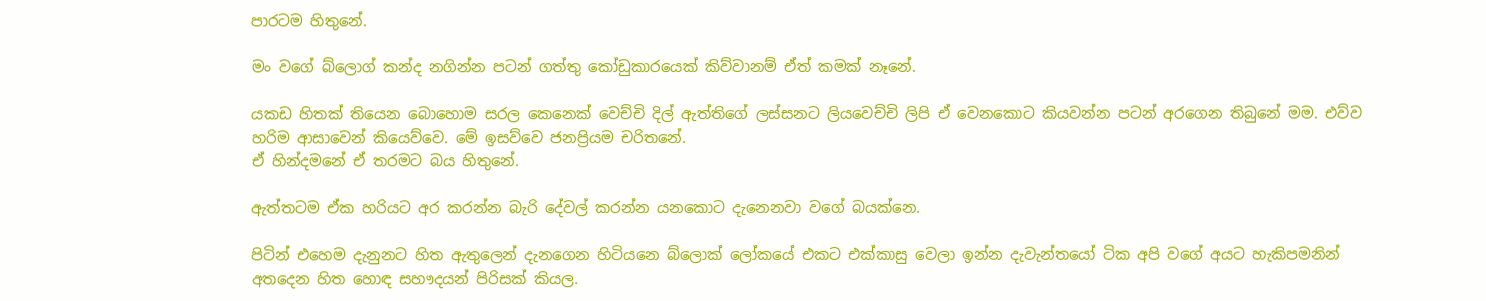පාරටම හිතුනේ.

මං වගේ බ්ලොග් කන්ද නගින්න පටන් ගත්තු කෝඩුකාරයෙක් කිව්වානම් ඒත් කමක් නෑනේ.

යකඩ හිතක් තියෙන බොහොම සරල කෙනෙක් වෙච්චි දිල් ඇත්තිගේ ලස්සනට ලියවෙච්චි ලිපි ඒ වෙනකොට කියවන්න පටන් අරගෙන තිබුනේ මම. එව්ව හරිම ආසාවෙන් කියෙව්වෙ. මේ ඉසව්වෙ ජනප්‍රියම චරිතනේ.
ඒ හින්දමනේ ඒ තරමට බය හිතුනේ.

ඇත්තටම ඒක හරියට අර ‍කරන්න බැරි දේවල් කරන්න යනකොට දැනෙනවා වගේ බයක්නෙ.

පිටින් එහෙම දැනුනට හිත ඇතුලෙන් දැනගෙන හිටියනෙ බ්ලොක් ලෝකයේ එකට එක්කාසු වෙලා ඉන්න දැවැන්තයෝ ටික අපි වගේ අයට හැකිපමනින් අතදෙන හිත හොඳ ‍ස‍හෟදයන් පිරිසක් කියල.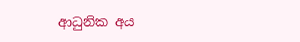ආධුනික අය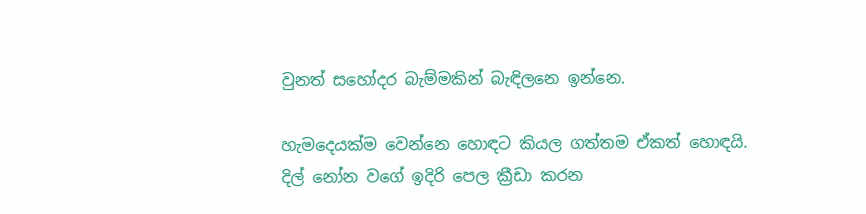වුනත් සහෝදර බැම්මකින් බැඳිලනෙ ඉන්නෙ.

හැමදෙයක්ම වෙන්නෙ හොඳට කියල ගත්තම ඒකත් හොඳයි. දිල් නෝන වගේ ඉදිරි පෙල ක්‍රීඩා කරන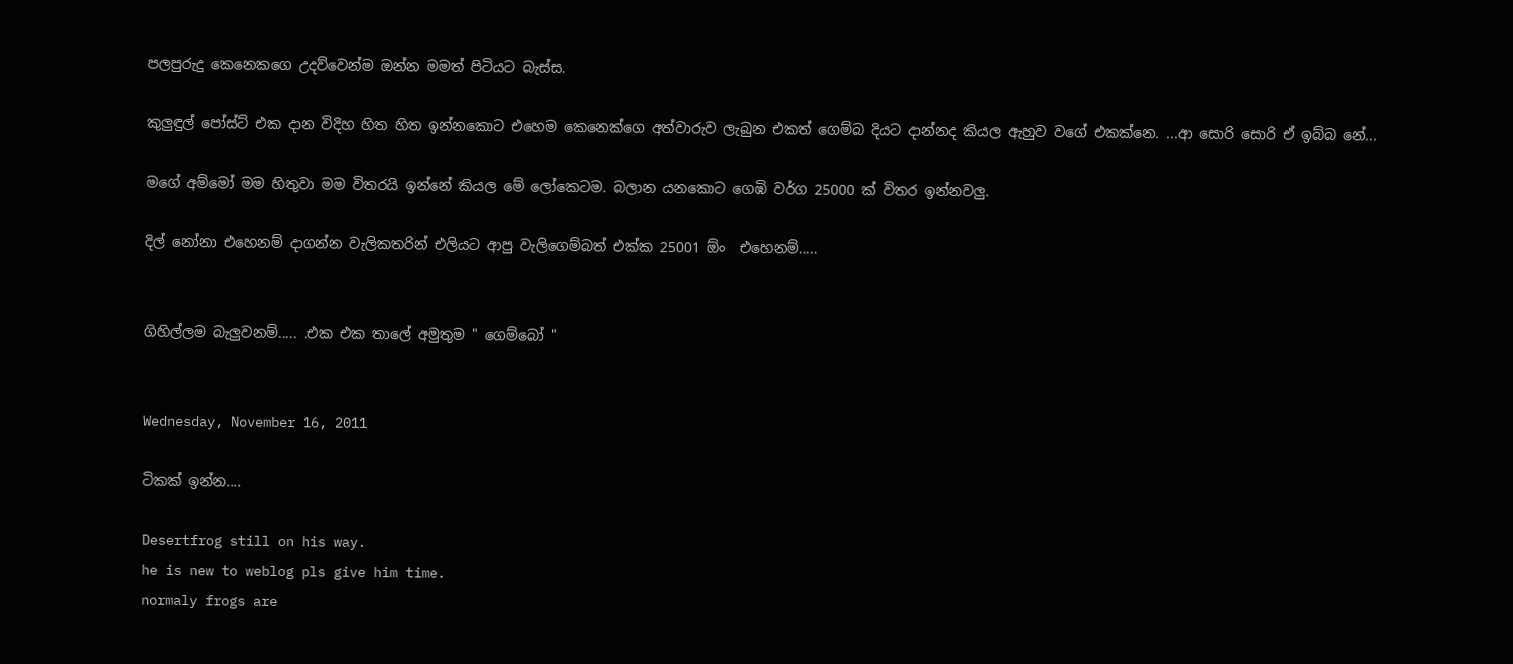පලපුරුදු කෙනෙකගෙ උදව්වෙන්ම ඔන්න මමත් පිටියට බැස්ස.

කුලුඳුල් පෝස්ට් එක දාන විදිහ හිත හිත ඉන්නකොට එහෙම කෙනෙක්ගෙ අත්වාරුව ලැබුන එකත් ගෙම්බ දියට දාන්නද කියල ඇහුව වගේ එකක්නෙ. ...ආ සොරි සොරි ඒ ඉබ්බ නේ...

මගේ අම්මෝ මම හිතුවා මම විතරයි ඉන්නේ කියල මේ ලෝකෙටම. බලාන යනකොට ගෙඹි වර්ග 25000 ක් විතර ඉන්නවලු.

දිල් නෝනා එහෙනම් දාගන්න වැලිකතරින් එලියට ආපු වැලිගෙම්බත් එක්ක 25001 ඕං  එහෙනම්.....


ගිහිල්ලම බැලුවනම්..... .එක එක තාලේ අමුතුම " ගෙම්බෝ "


Wednesday, November 16, 2011

ටිකක් ඉන්න....

Desertfrog still on his way.
he is new to weblog pls give him time.
normaly frogs are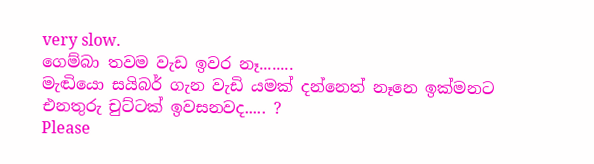very slow.
ගෙම්බා තවම වැඩ ඉවර නෑ........
මැඬියො සයිබර් ගැන වැඩි යමක් දන්නෙත් නෑනෙ ඉක්මනට එනතුරු චුට්ටක් ඉවසනවද..... ?
Please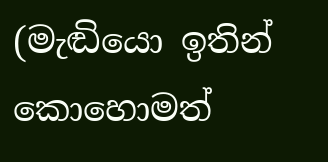(මැඬියො ඉතින් කොහොමත්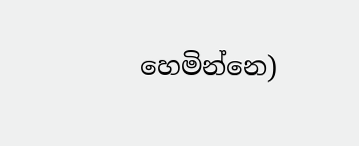හෙමින්නෙ)